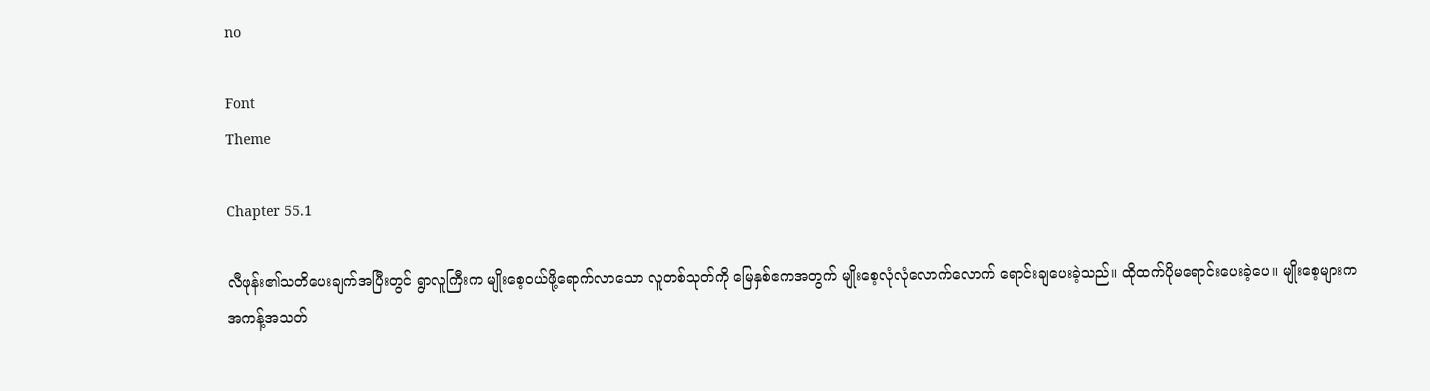no

Font
Theme

Chapter 55.1

လီဖုန်း၏သတိပေးချက်အပြီးတွင် ရွာလူကြီးက မျိုးစေ့ဝယ်ဖို့ရောက်လာသော လူတစ်သုတ်ကို မြေနှစ်ဧကအတွက် မျိုးစေ့လုံလုံလောက်လောက် ရောင်းချပေးခဲ့သည်။ ထိုထက်ပိုမရောင်းပေးခဲ့ပေ။ မျိုးစေ့များက အကန့်အသတ်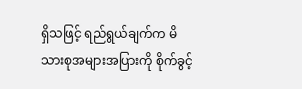ရှိသဖြင့် ရည်ရွယ်ချက်က မိသားစုအများအပြားကို စိုက်ခွင့်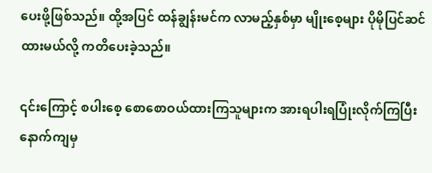ပေးဖို့ဖြစ်သည်။ ထို့အပြင် ထန်ချွန်းမင်က လာမည့်နှစ်မှာ မျိုးစေ့များ ပိုမိုပြင်ဆင်ထားမယ်လို့ ကတိပေးခဲ့သည်။

၎င်းကြောင့် စပါးစေ့ စောစောဝယ်ထားကြသူများက အားရပါးရပြုံးလိုက်ကြပြီး နောက်ကျမှ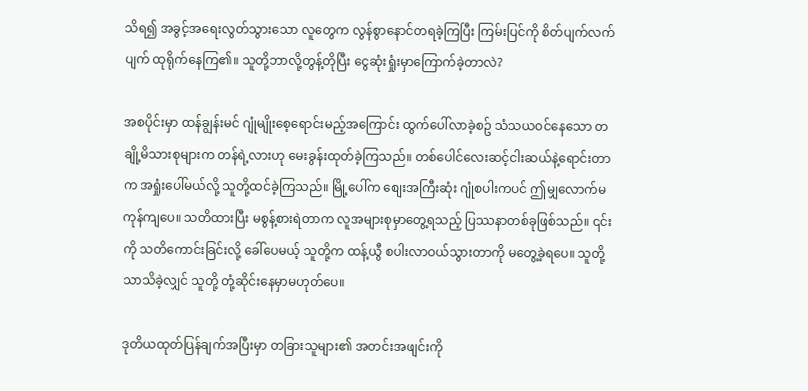သိရ၍ အခွင့်အရေးလွတ်သွားသော လူတွေက လွန်စွာနောင်တရခဲ့ကြပြီး ကြမ်းပြင်ကို စိတ်ပျက်လက်ပျက် ထုရိုက်နေကြ၏။ သူတို့ဘာလို့တွန့်တိုပြီး ငွေဆုံးရှုံးမှာကြောက်ခဲ့တာလဲ?

အစပိုင်းမှာ ထန်ချွန်းမင် ဂျုံမျိုးစေ့ရောင်းမည့်အကြောင်း ထွက်ပေါ်လာခဲ့စဥ် သံသယဝင်နေသော တချို့မိသားစုများက တန်ရဲ့လားဟု မေးခွန်းထုတ်ခဲ့ကြသည်။ တစ်ပေါင်လေးဆင့်ငါးဆယ်နဲ့ရောင်းတာက အရှုံးပေါ်မယ်လို့ သူတို့ထင်ခဲ့ကြသည်။ မြို့ပေါ်က စျေးအကြီးဆုံး ဂျုံစပါးကပင် ဤမျှလောက်မကုန်ကျပေ။ သတိထားပြီး မစွန့်စားရဲတာက လူအများစုမှာတွေ့ရသည့် ပြဿနာတစ်ခုဖြစ်သည်။ ၎င်းကို သတိကောင်းခြင်းလို့ ခေါ်ပေမယ့် သူတို့က ထန့်ယွီ စပါးလာဝယ်သွားတာကို မတွေ့ခဲ့ရပေ။ သူတို့သာသိခဲ့လျှင် သူတို့ တုံ့ဆိုင်းနေမှာမဟုတ်ပေ။

ဒုတိယထုတ်ပြန်ချက်အပြီးမှာ တခြားသူများ၏ အတင်းအဖျင်းကို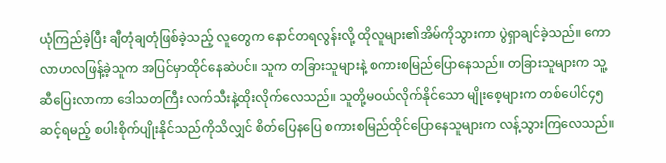ယုံကြည်ခဲ့ပြီး ချီတုံချတုံဖြစ်ခဲ့သည့် လူတွေက နောင်တရလွန်းလို့ ထိုလူများ၏အိမ်ကိုသွားကာ ပွဲရှာချင်ခဲ့သည်။ ကောလာဟလဖြန့်ခဲ့သူက အပြင်မှာထိုင်နေဆဲပင်။ သူက တခြားသူများနဲ့ စကားစမြည်ပြောနေသည်။ တခြားသူများက သူ့ဆီပြေးလာကာ ဒေါသတကြီး လက်သီးနဲ့ထိုးလိုက်လေသည်။ သူတို့မဝယ်လိုက်နိုင်သော မျိုးစေ့များက တစ်ပေါင်၄၅ဆင့်ရမည့် စပါးစိုက်ပျိုးနိုင်သည်ကိုသိလျှင် စိတ်ပြေနပြေ စကားစမြည်ထိုင်ပြောနေသူများက လန့်သွားကြလေသည်။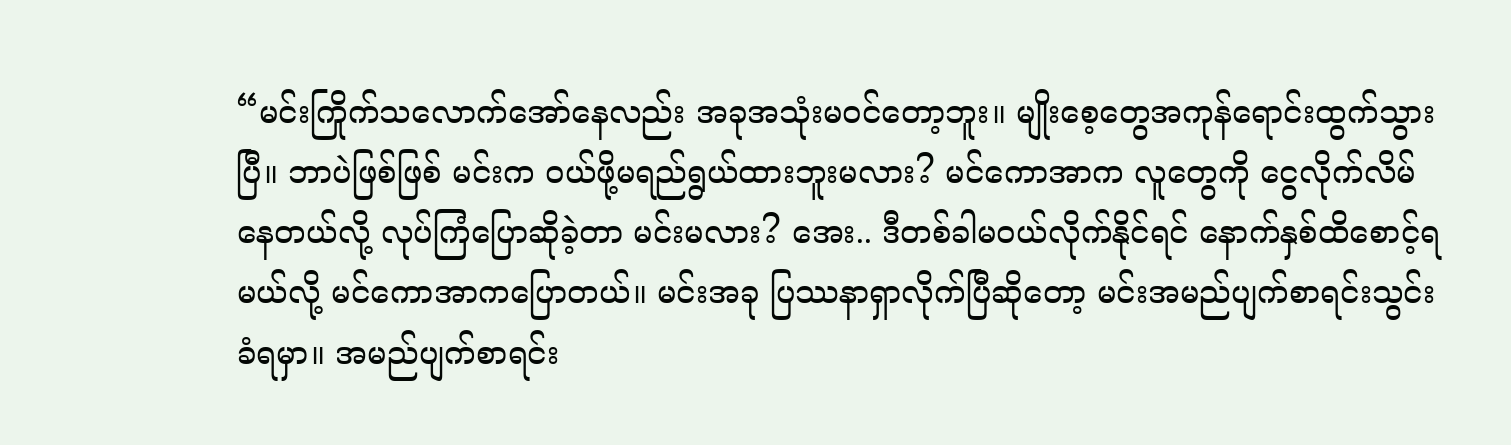“မင်းကြိုက်သလောက်အော်နေလည်း အခုအသုံးမဝင်တော့ဘူး။ မျိုးစေ့တွေအကုန်ရောင်းထွက်သွားပြီ။ ဘာပဲဖြစ်ဖြစ် မင်းက ဝယ်ဖို့မရည်ရွယ်ထားဘူးမလား? မင်ကောအာက လူတွေကို ငွေလိုက်လိမ်နေတယ်လို့ လုပ်ကြံပြောဆိုခဲ့တာ မင်းမလား? အေး.. ဒီတစ်ခါမဝယ်လိုက်နိုင်ရင် နောက်နှစ်ထိစောင့်ရမယ်လို့ မင်ကောအာကပြောတယ်။ မင်းအခု ပြဿနာရှာလိုက်ပြီဆိုတော့ မင်းအမည်ပျက်စာရင်းသွင်းခံရမှာ။ အမည်ပျက်စာရင်း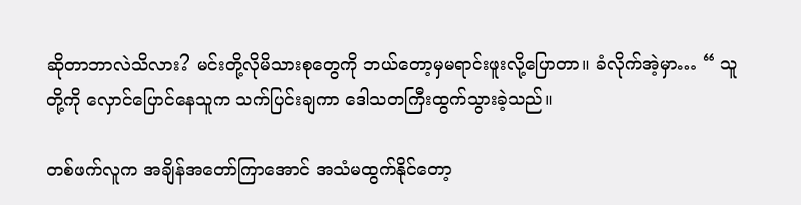ဆိုတာဘာလဲသိလား? မင်းတို့လိုမိသားစုတွေကို ဘယ်တော့မှမရာင်းဖူးလို့ပြောတာ။ ခံလိုက်အဲ့မှာ… “ သူတို့ကို လှောင်ပြောင်နေသူက သက်ပြင်းချကာ ဒေါသတကြီးထွက်သွားခဲ့သည်။

တစ်ဖက်လူက အချိန်အတော်ကြာအောင် အသံမထွက်နိုင်တော့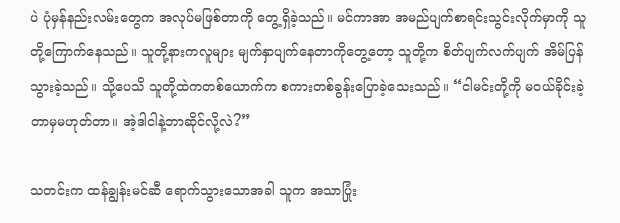ပဲ ပုံမှန်နည်းလမ်းတွေက အလုပ်မဖြစ်တာကို တွေ့ရှိခဲ့သည်။ မင်ကာအာ အမည်ပျက်စာရင်းသွင်းလိုက်မှာကို သူတို့ကြောက်နေသည်။ သူတို့နားကလူများ မျက်နှာပျက်နေတာကိုတွေ့တော့ သူတို့က စိတ်ပျက်လက်ပျက် အိမ်ပြန်သွားခဲ့သည်။ သို့ပေသိ သူတို့ထဲကတစ်ယောက်က စကားတစ်ခွန်းပြောခဲ့သေးသည်။ “ငါမင်းတို့ကို မဝယ်ခိုင်းခဲ့တာမှမဟုတ်တာ။ အဲ့ဒါငါနဲ့ဘာဆိုင်လို့လဲ?”

သတင်းက ထန်ချွန်းမင်ဆီ ရောက်သွားသောအခါ သူက အသာပြုံး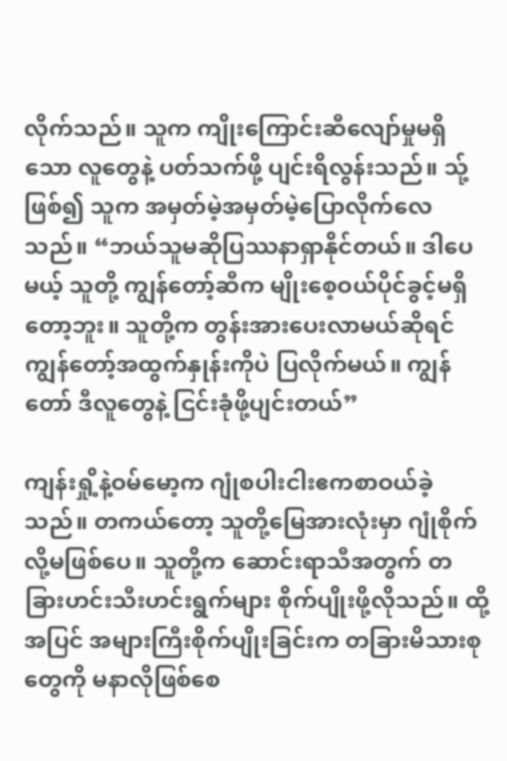လိုက်သည်။ သူက ကျိုးကြောင်းဆီလျော်မှုမရှိသော လူတွေနဲ့ ပတ်သက်ဖို့ ပျင်းရိလွန်းသည်။ သ်ု့ဖြစ်၍ သူက အမှတ်မဲ့အမှတ်မဲ့ပြောလိုက်လေသည်။ “ဘယ်သူမဆိုပြဿနာရှာနိုင်တယ်။ ဒါပေမယ့် သူတို့ ကျွန်တော့်ဆီက မျိုးစေ့ဝယ်ပိုင်ခွင့်မရှိတော့ဘူး။ သူတို့က တွန်းအားပေးလာမယ်ဆိုရင် ကျွန်တော့်အထွက်နှုန်းကိုပဲ ပြလိုက်မယ်။ ကျွန်တော် ဒီလူတွေနဲ့ ငြင်းခုံဖို့ပျင်းတယ်”

ကျန်းရှို့နဲ့ဝမ်မော့က ဂျုံစပါးငါးဧကစာဝယ်ခဲ့သည်။ တကယ်တော့ သူတို့မြေအားလုံးမှာ ဂျုံစိုက်လို့မဖြစ်ပေ။ သူတို့က ဆောင်းရာသီအတွက် တခြားဟင်းသီးဟင်းရွက်များ စိုက်ပျိုးဖို့လိုသည်။ ထို့အပြင် အများကြီးစိုက်ပျိုးခြင်းက တခြားမိသားစုတွေကို မနာလိုဖြစ်စေ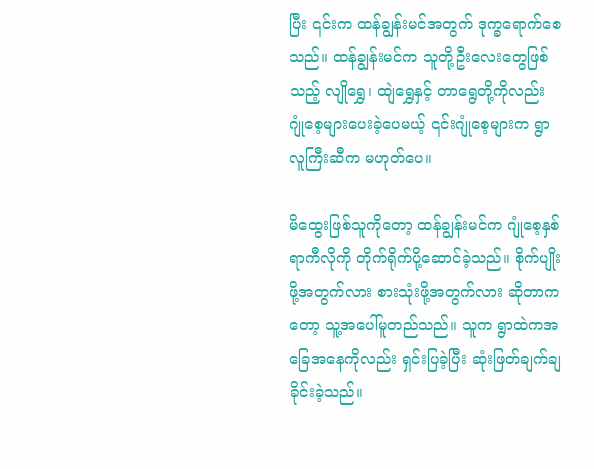ပြီး ၎င်းက ထန်ချွန်းမင်အတွက် ဒုက္ခရောက်စေသည်။ ထန်ချွန်းမင်က သူတို့ဦးလေးတွေဖြစ်သည့် လျိုရွှေ၊ ထျဲရွှေနှင့် တာရွေတို့ကိုလည်း ဂျုံစေ့များပေးခဲ့ပေမယ့် ၎င်းဂျုံစေ့များက ရွာလူကြီးဆီက မဟုတ်ပေ။

မိထွေးဖြစ်သူကိုတော့ ထန်ချွန်းမင်က ဂျုံစေ့နှစ်ရာကီလိုကို တိုက်ရိုက်ပို့ဆောင်ခဲ့သည်။ စိုက်ပျိုးဖို့အတွက်လား စားသုံးဖို့အတွက်လား ဆိုတာကတော့ သူ့အပေါ်မူတည်သည်။ သူက ရွာထဲကအခြေအနေကိုလည်း ရှင်းပြခဲ့ပြီး ဆုံးဖြတ်ချက်ချခိုင်းခဲ့သည်။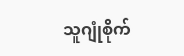သူဂျုံစိုက်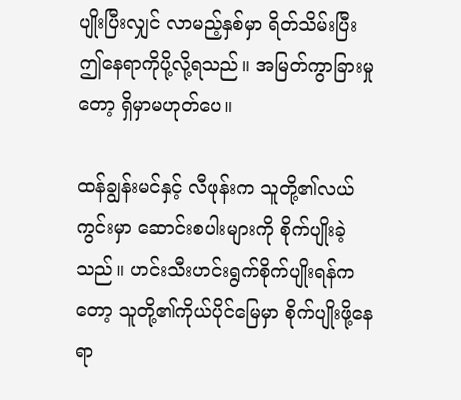ပျိုးပြီးလျှင် လာမည့်နှစ်မှာ ရိတ်သိမ်းပြီး ဤနေရာကိုပို့လို့ရသည်။ အမြတ်ကွာခြားမှုတော့ ရှိမှာမဟုတ်ပေ။

ထန်ချွန်းမင်နှင့် လီဖုန်းက သူတို့၏လယ်ကွင်းမှာ ဆောင်းစပါးများကို စိုက်ပျိုးခဲ့သည်။ ဟင်းသီးဟင်းရွက်စိုက်ပျိုးရန်ကတော့ သူတို့၏ကိုယ်ပိုင်မြေမှာ စိုက်ပျိုးဖို့နေရာ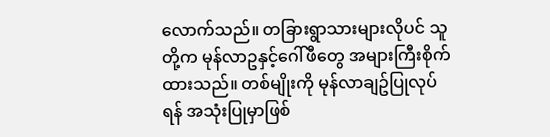လောက်သည်။ တခြားရွာသားများလိုပင် သူတို့က မုန်လာဥနှင့်ဂေါ်ဖီတွေ အများကြီးစိုက်ထားသည်။ တစ်မျိုးကို မုန်လာချဥ်ပြုလုပ်ရန် အသုံးပြုမှာဖြစ်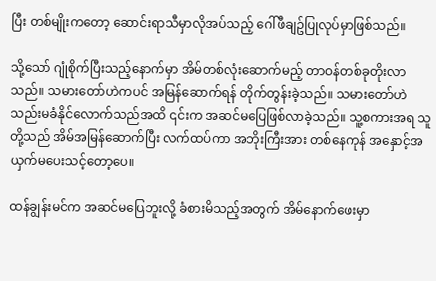ပြီး တစ်မျိုးကတော့ ဆောင်းရာသီမှာလိုအပ်သည့် ဂေါ်ဖီချဥ်ပြုလုပ်မှာဖြစ်သည်။

သို့သော် ဂျုံစိုက်ပြီးသည့်နောက်မှာ အိမ်တစ်လုံးဆောက်မည့် တာဝန်တစ်ခုတိုးလာသည်။ သမားတော်ဟဲကပင် အမြန်ဆောက်ရန် တိုက်တွန်းခဲ့သည်။ သမားတော်ဟဲ သည်းမခံနိုင်လောက်သည်အထိ ၎င်းက အဆင်မပြေဖြစ်လာခဲ့သည်။ သူ့စကားအရ သူတို့သည် အိမ်အမြန်ဆောက်ပြီး လက်ထပ်ကာ အဘိုးကြီးအား တစ်နေကုန် အနှောင့်အယှက်မပေးသင့်တော့ပေ။

ထန်ချွန်းမင်က အဆင်မပြေဘူးလို့ ခံစားမိသည့်အတွက် အိမ်နောက်ဖေးမှာ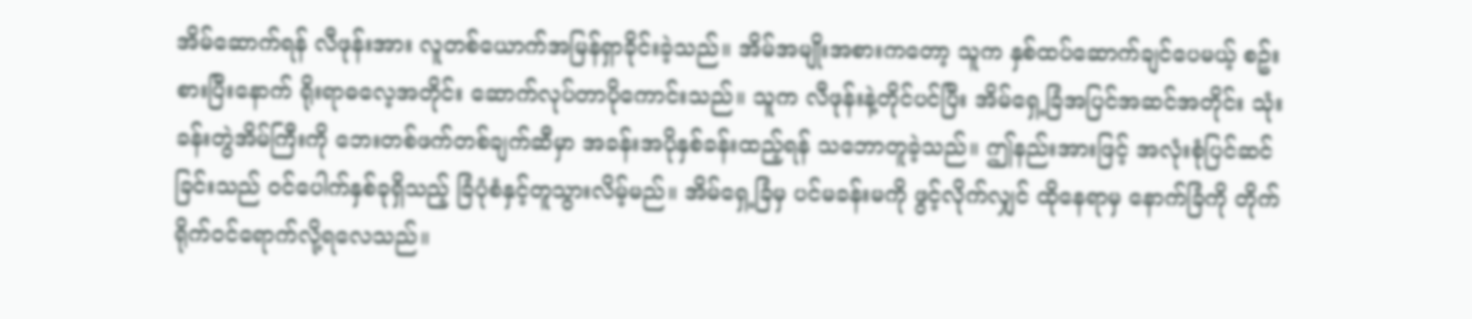အိမ်ဆောက်ရန် လီဖုန်းအား လူတစ်ယောက်အမြန်ရှာခိုင်းခဲ့သည်။ အိမ်အမျိုးအစားကတော့ သူက နှစ်ထပ်ဆောက်ချင်ပေမယ့် စဥ်းစားပြီးနောက် ရိုးရာဓလေ့အတိုင်း ဆောက်လုပ်တာပိုကောင်းသည်။ သူက လီဖုန်းနဲ့တိုင်ပင်ပြီး အိမ်ရှေ့ခြံအပြင်အဆင်အတိုင်း သုံးခန်းတွဲအိမ်ကြီးကို ဘေးတစ်ဖက်တစ်ချက်ဆီမှာ အခန်းအပိုနှစ်ခန်းထည့်ရန် သဘောတူခဲ့သည်။ ဤနည်းအားဖြင့် အလုံးစုံပြင်ဆင်ခြင်းသည် ဝင်ပေါက်နှစ်ခုရှိသည့် ခြံပုံစံနှင့်တူသွားလိမ့်မည်။ အိမ်ရှေ့ခြံမှ ပင်မခန်းမကို ဖွင့်လိုက်လျှင် ထိုနေရာမှ နောက်ခြံကို တိုက်ရိုက်ဝင်ရောက်လို့ရလေသည်။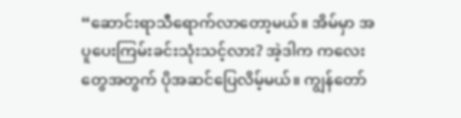“ဆောင်းရာသီရောက်လာတော့မယ်။ အိမ်မှာ အပူပေးကြမ်းခင်းသုံးသင့်လား? အဲ့ဒါက ကလေးတွေအတွက် ပိုအဆင်ပြေလိမ့်မယ်။ ကျွန်တော်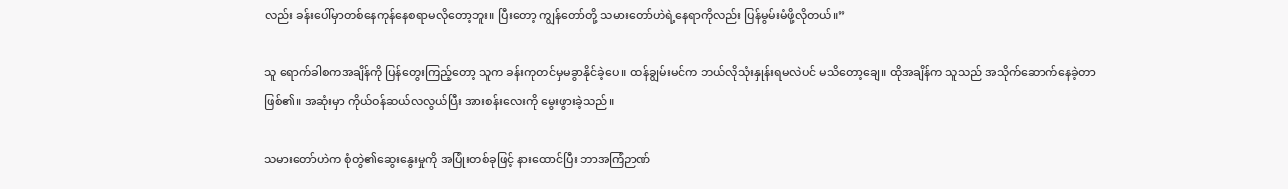လည်း ခန်းပေါ်မှာတစ်နေကုန်နေစရာမလိုတော့ဘူး။ ပြီးတော့ ကျွန်တော်တို့ သမားတော်ဟဲရဲ့နေရာကိုလည်း ပြန်မွမ်းမံဖို့လိုတယ်။”

သူ ရောက်ခါစကအချိန်ကို ပြန်တွေးကြည့်တော့ သူက ခန်းကုတင်မှမခွာနိုင်ခဲ့ပေ။ ထန်ချွမ်းမင်က ဘယ်လိုသုံးနှုန်းရမလဲပင် မသိတော့ချေ။ ထိုအချိန်က သူသည် အသိုက်ဆောက်နေခဲ့တာဖြစ်၏။ အဆုံးမှာ ကိုယ်ဝန်ဆယ်လလွယ်ပြီး အားစန်းလေးကို မွေးဖွားခဲ့သည်။

သမားတော်ဟဲက စုံတွဲ၏ဆွေးနွေးမှုကို အပြုံးတစ်ခုဖြင့် နားထောင်ပြီး ဘာအကြံဉာဏ်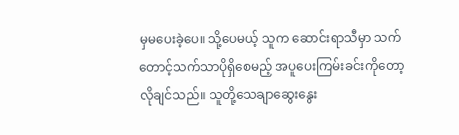မှမပေးခဲ့ပေ။ သို့ပေမယ့် သူက ဆောင်းရာသီမှာ သက်တောင့်သက်သာပိုရှိစေမည့် အပူပေးကြမ်းခင်းကိုတော့ လိုချင်သည်။ သူတို့သေချာဆွေးနွေး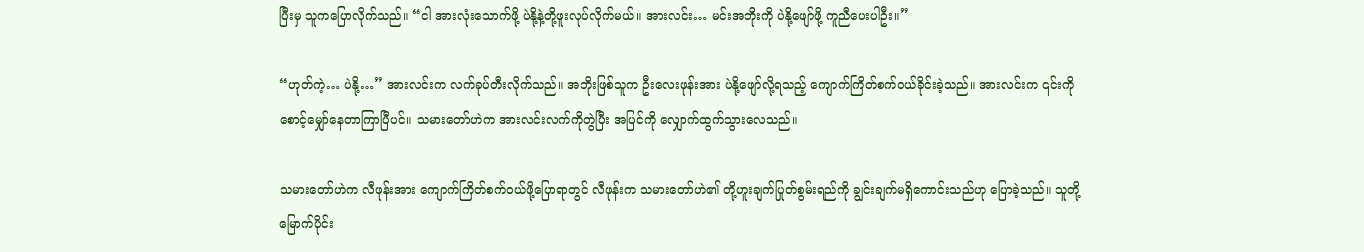ပြီးမှ သူကပြောလိုက်သည်။ “ငါ အားလုံးသောက်ဖို့ ပဲနို့နဲ့တို့ဖူးလုပ်လိုက်မယ်။ အားလင်း… မင်းအဘိုးကို ပဲနို့ဖျော်ဖို့ ကူညီပေးပါဦး။”

“ဟုတ်ကဲ့… ပဲနို့…” အားလင်းက လက်ခုပ်တီးလိုက်သည်။ အဘိုးဖြစ်သူက ဦးလေးဖုန်းအား ပဲနို့ဖျော်လို့ရသည့် ကျောက်ကြိတ်စက်ဝယ်ခိုင်းခဲ့သည်။ အားလင်းက ၎င်းကို စောင့်မျှော်နေတာကြာပြီပင်။ သမားတော်ဟဲက အားလင်းလက်ကိုတွဲပြီး အပြင်ကို လျှောက်ထွက်သွားလေသည်။

သမားတော်ဟဲက လီဖုန်းအား ကျောက်ကြိတ်စက်ဝယ်ဖို့ပြောရာတွင် လီဖုန်းက သမားတော်ဟဲ၏ တို့ဟူးချက်ပြုတ်စွမ်းရည်ကို ချွင်းချက်မရှိကောင်းသည်ဟု ပြောခဲ့သည်။ သူတို့ မြောက်ပိုင်း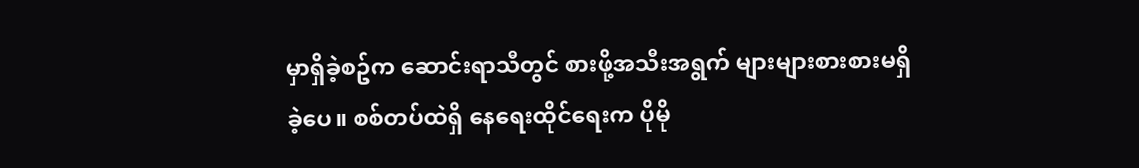မှာရှိခဲ့စဥ်က ဆောင်းရာသီတွင် စားဖို့အသီးအရွက် များများစားစားမရှိခဲ့ပေ။ စစ်တပ်ထဲရှိ နေရေးထိုင်ရေးက ပိုမို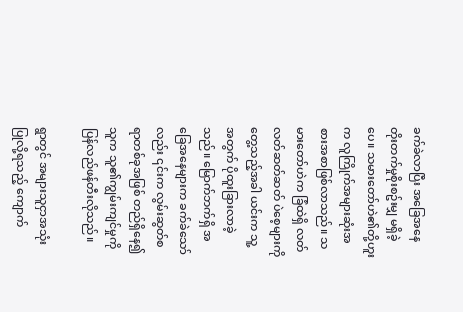ခက်ခဲလာပြီး အခြေအနေတိုးတက်မှုစိုးစဥ်းမျှ မရှိခဲ့ပေ။ သမားတော်ဟဲ၏တို့ဟူးက လူကြိုက်အများဆုံးအစားအစာဖြစ်လာသည်။ သမားတော်ဟဲက ခြံထဲရှိ လတ်လတ်ဆတ်ဆတ် ပဲစေ့များကိုတွေ့သည့်အခါ ယင်းက သူ့အတွက် ပိုထူးခြားလာခဲ့သည်။ မြောက်ဘက်ရှိ အခြေအနေများက ခက်ခဲသော်လည်း ၎င်းက လွမ်းဆွတ်စရာတစ်ခုအဖြစ် တည်ရှိနေ၍ သူက သူ၏ကျွမ်းကျင်မှုကို ပြန်လည်ဖန်တီးလိုသည်။

ရွာတွင် အများသူငှာအသုံးပြုလို့ရသည့် ကျောက်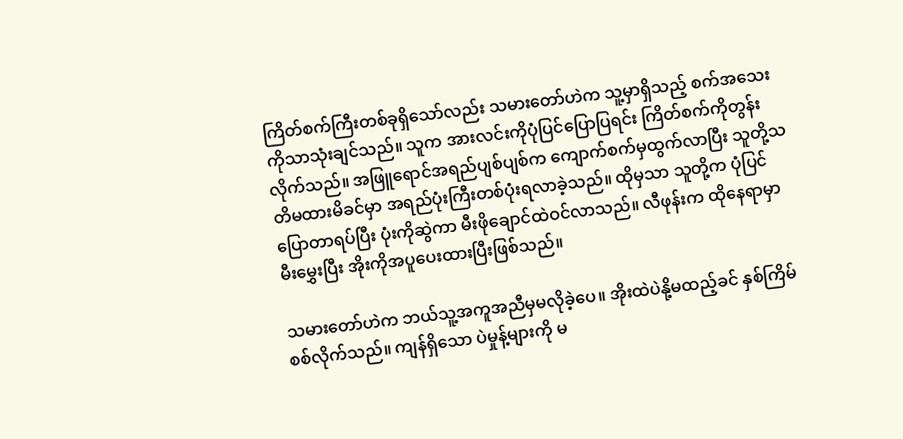ကြိတ်စက်ကြီးတစ်ခုရှိသော်လည်း သမားတော်ဟဲက သူ့မှာရှိသည့် စက်အသေးကိုသာသုံးချင်သည်။ သူက အားလင်းကိုပုံပြင်ပြောပြရင်း ကြိတ်စက်ကိုတွန်းလိုက်သည်။ အဖြူရောင်အရည်ပျစ်ပျစ်က ကျောက်စက်မှထွက်လာပြီး သူတို့သတိမထားမိခင်မှာ အရည်ပုံးကြီးတစ်ပုံးရလာခဲ့သည်။ ထိုမှသာ သူတို့က ပုံပြင်ပြောတာရပ်ပြီး ပုံးကိုဆွဲကာ မီးဖိုချောင်ထဲဝင်လာသည်။ လီဖုန်းက ထိုနေရာမှာ မီးမွှေးပြီး အိုးကိုအပူပေးထားပြီးဖြစ်သည်။

သမားတော်ဟဲက ဘယ်သူ့အကူအညီမှမလိုခဲ့ပေ။ အိုးထဲပဲနို့မထည့်ခင် နှစ်ကြိမ်စစ်လိုက်သည်။ ကျန်ရှိသော ပဲမှုန့်များကို မ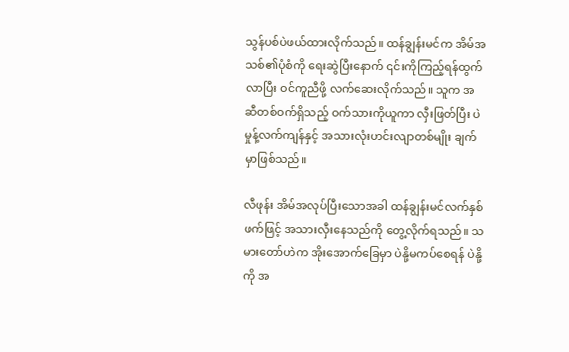သွန်ပစ်ပဲဖယ်ထားလိုက်သည်။ ထန်ချွန်းမင်က အိမ်အသစ်၏ပုံစံကို ရေးဆွဲပြီးနောက် ၎င်းကိုကြည့်ရန်ထွက်လာပြီး ဝင်ကူညီဖို့ လက်ဆေးလိုက်သည်။ သူက အဆီတစ်ဝက်ရှိသည့် ဝက်သားကိုယူကာ လှီးဖြတ်ပြီး ပဲမှုန့်လက်ကျန်နှင့် အသားလုံးဟင်းလျာတစ်မျိုး ချက်မှာဖြစ်သည်။

လီဖုန်း အိမ်အလုပ်ပြီးသောအခါ ထန်ချွန်းမင်လက်နှစ်ဖက်ဖြင့် အသားလှီးနေသည်ကို တွေ့လိုက်ရသည်။ သမားတော်ဟဲက အိုးအောက်ခြေမှာ ပဲနို့မကပ်စေရန် ပဲနို့ကို အ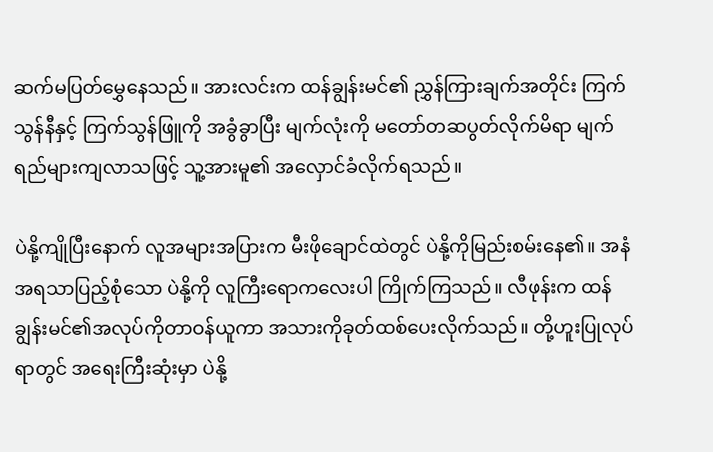ဆက်မပြတ်မွှေနေသည်။ အားလင်းက ထန်ချွန်းမင်၏ ညွှန်ကြားချက်အတိုင်း ကြက်သွန်နီနှင့် ကြက်သွန်ဖြူကို အခွံခွာပြီး မျက်လုံးကို မတော်တဆပွတ်လိုက်မိရာ မျက်ရည်များကျလာသဖြင့် သူ့အားမူ၏ အလှောင်ခံလိုက်ရသည်။

ပဲနို့ကျိုပြီးနောက် လူအများအပြားက မီးဖိုချောင်ထဲတွင် ပဲနို့ကိုမြည်းစမ်းနေ၏။ အနံအရသာပြည့်စုံသော ပဲနို့ကို လူကြီးရောကလေးပါ ကြိုက်ကြသည်။ လီဖုန်းက ထန်ချွန်းမင်၏အလုပ်ကိုတာဝန်ယူကာ အသားကိုခုတ်ထစ်ပေးလိုက်သည်။ တို့ဟူးပြုလုပ်ရာတွင် အရေးကြီးဆုံးမှာ ပဲနို့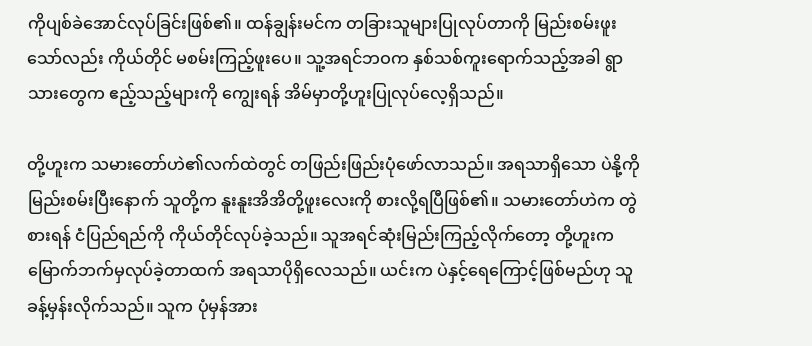ကိုပျစ်ခဲအောင်လုပ်ခြင်းဖြစ်၏။ ထန်ချွန်းမင်က တခြားသူများပြုလုပ်တာကို မြည်းစမ်းဖူးသော်လည်း ကိုယ်တိုင် မစမ်းကြည့်ဖူးပေ။ သူ့အရင်ဘဝက နှစ်သစ်ကူးရောက်သည့်အခါ ရွာသားတွေက ဧည့်သည့်များကို ကျွေးရန် အိမ်မှာတို့ဟူးပြုလုပ်လေ့ရှိသည်။

တို့ဟူးက သမားတော်ဟဲ၏လက်ထဲတွင် တဖြည်းဖြည်းပုံဖော်လာသည်။ အရသာရှိသော ပဲနို့ကို မြည်းစမ်းပြီးနောက် သူတို့က နူးနူးအိအိတို့ဖူးလေးကို စားလို့ရပြီဖြစ်၏။ သမားတော်ဟဲက တွဲစားရန် ငံပြည်ရည်ကို ကိုယ်တိုင်လုပ်ခဲ့သည်။ သူအရင်ဆုံးမြည်းကြည့်လိုက်တော့ တို့ဟူးက မြောက်ဘက်မှလုပ်ခဲ့တာထက် အရသာပိုရှိလေသည်။ ယင်းက ပဲနှင့်ရေကြောင့်ဖြစ်မည်ဟု သူခန့်မှန်းလိုက်သည်။ သူက ပုံမှန်အား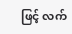ဖြင့် လက်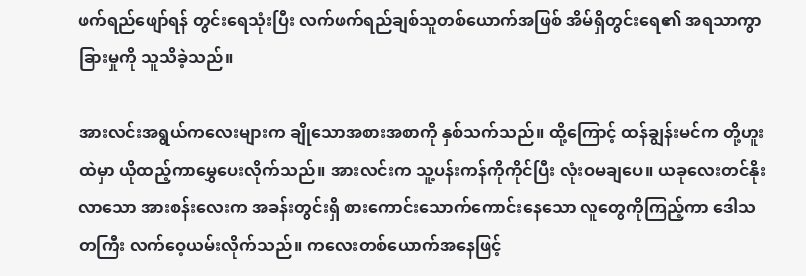ဖက်ရည်ဖျော်ရန် တွင်းရေသုံးပြီး လက်ဖက်ရည်ချစ်သူတစ်ယောက်အဖြစ် အိမ်ရှိတွင်းရေ၏ အရသာကွာခြားမှုကို သူသိခဲ့သည်။

အားလင်းအရွယ်ကလေးများက ချိုသောအစားအစာကို နှစ်သက်သည်။ ထို့ကြောင့် ထန်ချွန်းမင်က တို့ဟူးထဲမှာ ယိုထည့်ကာမွှေပေးလိုက်သည်။ အားလင်းက သူ့ပန်းကန်ကိုကိုင်ပြီး လုံးဝမချပေ။ ယခုလေးတင်နိုးလာသော အားစန်းလေးက အခန်းတွင်းရှိ စားကောင်းသောက်ကောင်းနေသော လူတွေကိုကြည့်ကာ ဒေါသတကြီး လက်ဝေ့ယမ်းလိုက်သည်။ ကလေးတစ်ယောက်အနေဖြင့်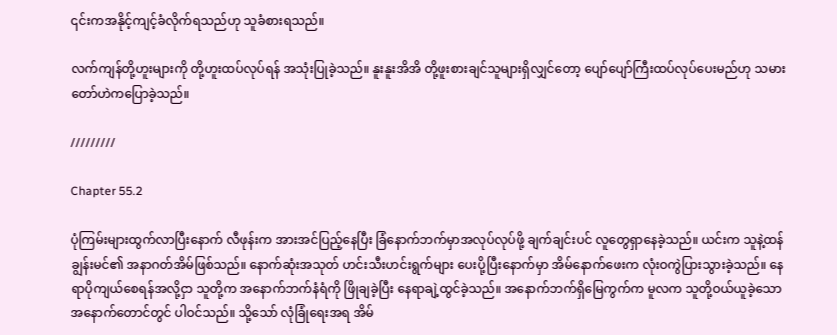၎င်းကအနိုင့်ကျင့်ခံလိုက်ရသည်ဟု သူခံစားရသည်။

လက်ကျန်တို့ဟူးများကို တို့ဟူးထပ်လုပ်ရန် အသုံးပြုခဲ့သည်။ နူးနူးအိအိ တို့ဖူးစားချင်သူများရှိလျှင်တော့ ပျော်ပျော်ကြီးထပ်လုပ်ပေးမည်ဟု သမားတော်ဟဲကပြောခဲ့သည်။

/////////

Chapter 55.2

ပုံကြမ်းများထွက်လာပြီးနောက် လီဖုန်းက အားအင်ပြည့်နေပြီး ခြံနောက်ဘက်မှာအလုပ်လုပ်ဖို့ ချက်ချင်းပင် လူတွေရှာနေခဲ့သည်။ ယင်းက သူနဲ့ထန်ချွန်းမင်၏ အနာဂတ်အိမ်ဖြစ်သည်။ နောက်ဆုံးအသုတ် ဟင်းသီးဟင်းရွက်များ ပေးပို့ပြီးနောက်မှာ အိမ်နောက်ဖေးက လုံးဝကွဲပြားသွားခဲ့သည်။ နေရာပိုကျယ်စေရန်အလို့ငှာ သူတို့က အနောက်ဘက်နံရံကို ဖြိုချခဲ့ပြီး နေရာချဲ့ထွင်ခဲ့သည်။ အနောက်ဘက်ရှိမြေကွက်က မူလက သူတို့ဝယ်ယူခဲ့သော အနောက်တောင်တွင် ပါဝင်သည်။ သို့သော် လုံခြုံရေးအရ အိမ်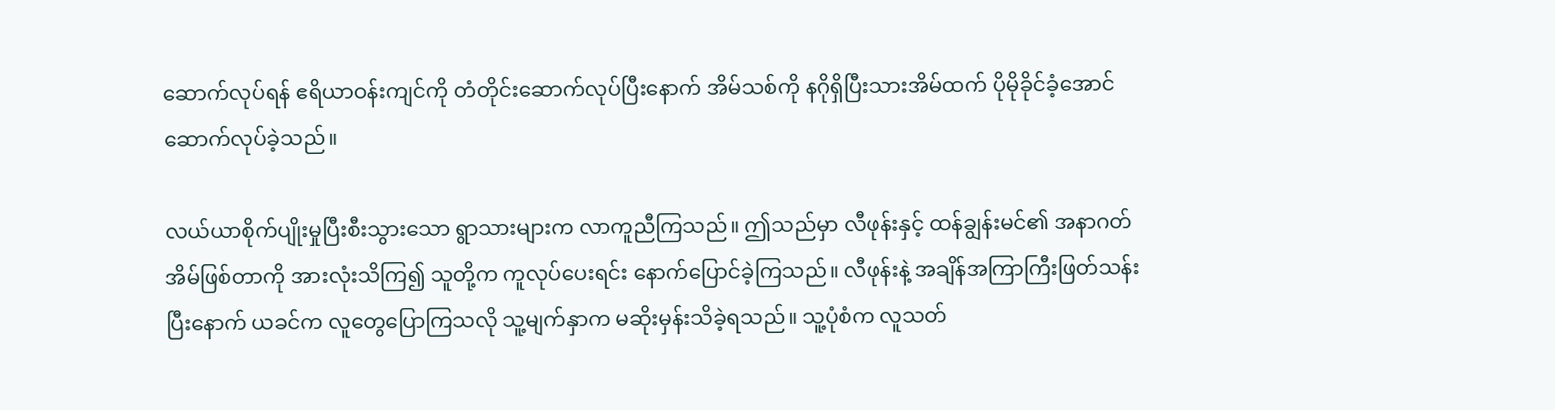ဆောက်လုပ်ရန် ဧရိယာဝန်းကျင်ကို တံတိုင်းဆောက်လုပ်ပြီးနောက် အိမ်သစ်ကို နဂိုရှိပြီးသားအိမ်ထက် ပိုမိုခိုင်ခံ့အောင် ဆောက်လုပ်ခဲ့သည်။

လယ်ယာစိုက်ပျိုးမှုပြီးစီးသွားသော ရွာသားများက လာကူညီကြသည်။ ဤသည်မှာ လီဖုန်းနှင့် ထန်ချွန်းမင်၏ အနာဂတ်အိမ်ဖြစ်တာကို အားလုံးသိကြ၍ သူတို့က ကူလုပ်ပေးရင်း နောက်ပြောင်ခဲ့ကြသည်။ လီဖုန်းနဲ့ အချိန်အကြာကြီးဖြတ်သန်းပြီးနောက် ယခင်က လူတွေပြောကြသလို သူ့မျက်နှာက မဆိုးမှန်းသိခဲ့ရသည်။ သူ့ပုံစံက လူသတ်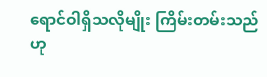ရောင်ဝါရှိသလိုမျိုး ကြိမ်းတမ်းသည်ဟု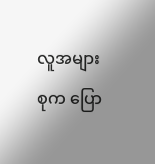လူအများစုက ပြော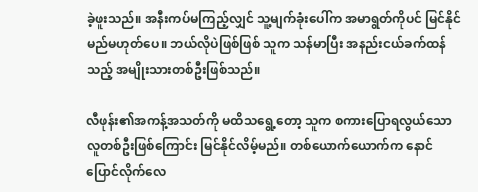ခဲ့ဖူးသည်။ အနီးကပ်မကြည့်လျှင် သူ့မျက်ခုံးပေါ်က အမာရွတ်ကိုပင် မြင်နိုင်မည်မဟုတ်ပေ။ ဘယ်လိုပဲဖြစ်ဖြစ် သူက သန်မာပြီး အနည်းငယ်ခက်ထန်သည့် အမျိုးသားတစ်ဦးဖြစ်သည်။

လီဖုန်း၏အကန့်အသတ်ကို မထိသရွေ့တော့ သူက စကားပြောရလွယ်သော လူတစ်ဦးဖြစ်ကြောင်း မြင်နိုင်လိမ့်မည်။ တစ်ယောက်ယောက်က နောင်ပြောင်လိုက်လေ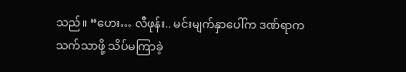သည်။ “ဟေး… လီဖုန်း.. မင်းမျက်နှာပေါ်က ဒဏ်ရာက သက်သာဖို့ သိပ်မကြာခဲ့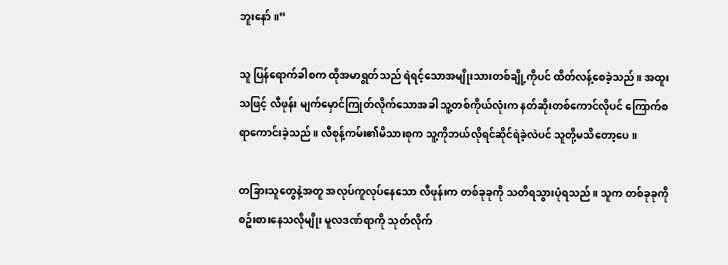ဘူးနော်။”

သူ ပြန်ရောက်ခါစက ထိုအမာရွတ်သည် ရဲရင့်သောအမျိုးသားတစ်ချို့ကိုပင် ထိတ်လန့်စေခဲ့သည်။ အထူးသဖြင့် လီဖုန်း မျက်မှောင်ကြုတ်လိုက်သောအခါ သူ့တစ်ကိုယ်လုံးက နတ်ဆိုးတစ်ကောင်လိုပင် ကြောက်စရာကောင်းခဲ့သည်။ လီစုန့်ကမ်း၏မိသားစုက သူ့ကိုဘယ်လိုရင်ဆိုင်ရဲခဲ့လဲပင် သူတို့မသိတော့ပေ။

တခြားသူတွေနဲ့အတူ အလုပ်ကူလုပ်နေသော လီဖုန်းက တစ်ခုခုကို သတိရသွားပုံရသည်။ သူက တစ်ခုခုကို စဥ်းစားနေသလိုမျိုး မူလဒဏ်ရာကို သုတ်လိုက်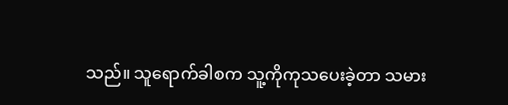သည်။ သူရောက်ခါစက သူ့ကိုကုသပေးခဲ့တာ သမား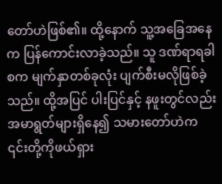တော်ဟဲဖြစ်၏။ ထို့နောက် သူ့အခြေအနေက ပြန်ကောင်းလာခဲ့သည်။ သူ ဒဏ်ရာရခါစက မျက်နှာတစ်ခုလုံး ပျက်စီးမလိုဖြစ်ခဲ့သည်။ ထို့အပြင် ပါးပြင်နှင့် နဖူးတွင်လည်းအမာရွတ်များရှိနေ၍ သမားတော်ဟဲက ၎င်းတို့ကိုဖယ်ရှား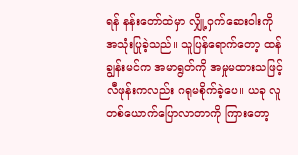ရန် နန်းတော်ထဲမှာ လျှို့ဝှက်ဆေးဝါးကို အသုံးပြုခဲ့သည်။ သူပြန်ရောက်တော့ ထန်ချွန်းမင်က အမာရွတ်ကို အမှုမထားသဖြင့် လီဖုန်းကလည်း ဂရုမစိုက်ခဲ့ပေ။ ယခု လူတစ်ယောက်ပြောလာတာကို ကြားတော့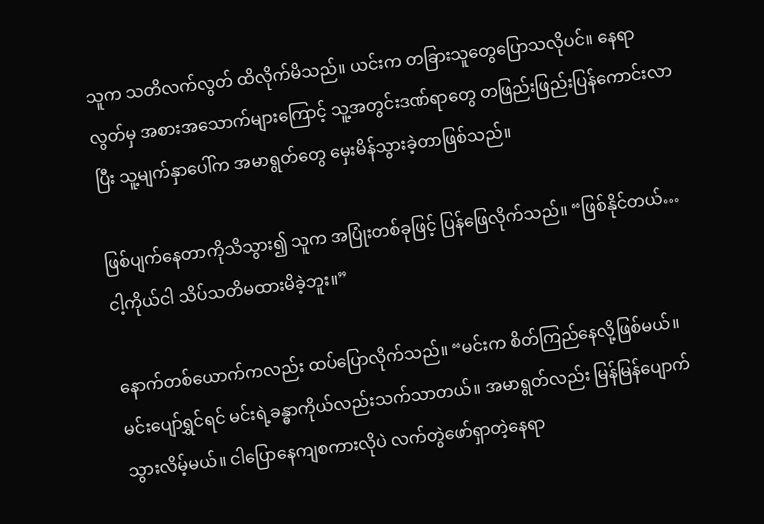သူက သတိလက်လွတ် ထိလိုက်မိသည်။ ယင်းက တခြားသူတွေပြောသလိုပင်။ နေရာလွတ်မှ အစားအသောက်များကြောင့် သူ့အတွင်းဒဏ်ရာတွေ တဖြည်းဖြည်းပြန်ကောင်းလာပြီး သူ့မျက်နှာပေါ်က အမာရွတ်တွေ မှေးမိန်သွားခဲ့တာဖြစ်သည်။

ဖြစ်ပျက်နေတာကိုသိသွား၍ သူက အပြုံးတစ်ခုဖြင့် ပြန်ဖြေလိုက်သည်။ “ဖြစ်နိုင်တယ်… ငါ့ကိုယ်ငါ သိပ်သတိမထားမိခဲ့ဘူး။”

နောက်တစ်ယောက်ကလည်း ထပ်ပြောလိုက်သည်။ “မင်းက စိတ်ကြည်နေလို့ဖြစ်မယ်။ မင်းပျော်ရွှင်ရင် မင်းရဲ့ခန္ဓာကိုယ်လည်းသက်သာတယ်။ အမာရွတ်လည်း မြန်မြန်ပျောက်သွားလိမ့်မယ်။ ငါပြောနေကျစကားလိုပဲ လက်တွဲဖော်ရှာတဲ့နေရာ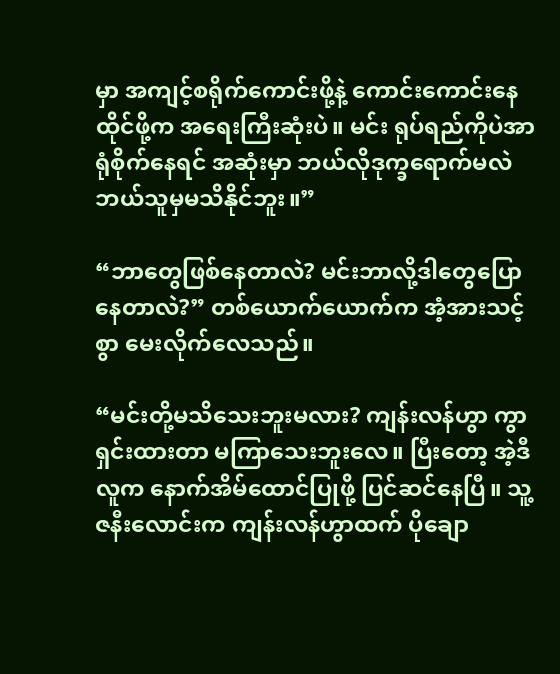မှာ အကျင့်စရိုက်ကောင်းဖို့နဲ့ ကောင်းကောင်းနေထိုင်ဖို့က အရေးကြီးဆုံးပဲ။ မင်း ရုပ်ရည်ကိုပဲအာရုံစိုက်နေရင် အဆုံးမှာ ဘယ်လိုဒုက္ခရောက်မလဲ ဘယ်သူမှမသိနိုင်ဘူး။”

“ဘာတွေဖြစ်နေတာလဲ? မင်းဘာလို့ဒါတွေပြောနေတာလဲ?” တစ်ယောက်ယောက်က အံ့အားသင့်စွာ မေးလိုက်လေသည်။

“မင်းတို့မသိသေးဘူးမလား? ကျန်းလန်ဟွာ ကွာရှင်းထားတာ မကြာသေးဘူးလေ။ ပြီးတော့ အဲ့ဒီလူက နောက်အိမ်ထောင်ပြုဖို့ ပြင်ဆင်နေပြီ။ သူ့ဇနီးလောင်းက ကျန်းလန်ဟွာထက် ပိုချော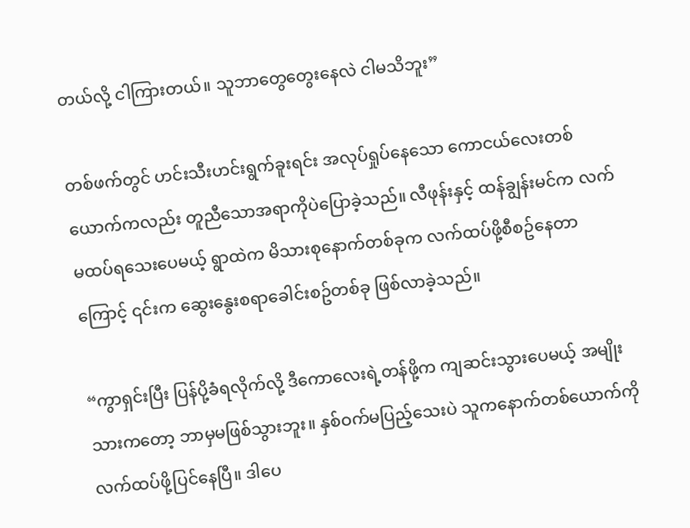တယ်လို့ ငါကြားတယ်။ သူဘာတွေတွေးနေလဲ ငါမသိဘူး”

တစ်ဖက်တွင် ဟင်းသီးဟင်းရွက်ခူးရင်း အလုပ်ရှုပ်နေသော ကောငယ်လေးတစ်ယောက်ကလည်း တူညီသောအရာကိုပဲပြောခဲ့သည်။ လီဖုန်းနှင့် ထန်ချွန်းမင်က လက်မထပ်ရသေးပေမယ့် ရွာထဲက မိသားစုနောက်တစ်ခုက လက်ထပ်ဖို့စီစဥ်နေတာကြောင့် ၎င်းက ဆွေးနွေးစရာခေါင်းစဥ်တစ်ခု ဖြစ်လာခဲ့သည်။

“ကွာရှင်းပြီး ပြန်ပို့ခံရလိုက်လို့ ဒီကောလေးရဲ့တန်ဖို့က ကျဆင်းသွားပေမယ့် အမျိုးသားကတော့ ဘာမှမဖြစ်သွားဘူး။ နှစ်ဝက်မပြည့်သေးပဲ သူကနောက်တစ်ယောက်ကို လက်ထပ်ဖို့ပြင်နေပြီ။ ဒါပေ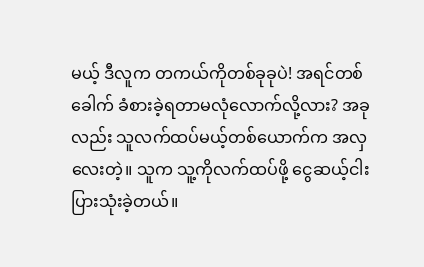မယ့် ဒီလူက တကယ်ကိုတစ်ခုခုပဲ! အရင်တစ်ခေါက် ခံစားခဲ့ရတာမလုံလောက်လို့လား? အခုလည်း သူလက်ထပ်မယ့်တစ်ယောက်က အလှလေးတဲ့။ သူက သူ့ကိုလက်ထပ်ဖို့ ငွေဆယ့်ငါးပြားသုံးခဲ့တယ်။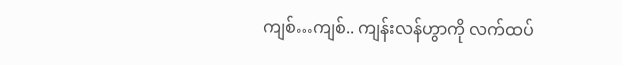ကျစ်…ကျစ်.. ကျန်းလန်ဟွာကို လက်ထပ်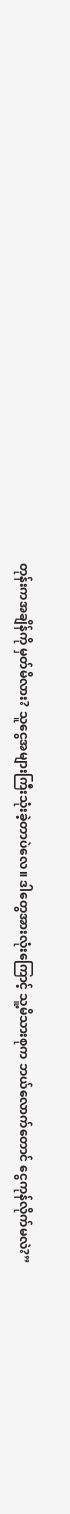တုန်းကအချိန်ကို မှတ်မိလား? သူငွေအများကြီးသုံးခဲ့တာပဲလေ။ ဒါတွေအားလုံးကြောင့် သူ့မိသားစုက ဘယ်လောက်တောင် ငွေကုန်လိုက်မလဲ?”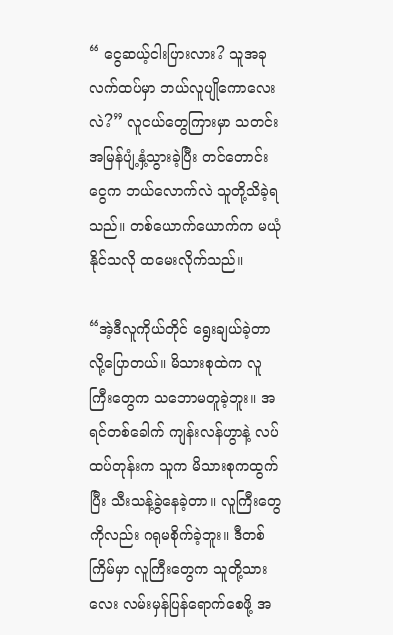“ ငွေဆယ့်ငါးပြားလား? သူအခုလက်ထပ်မှာ ဘယ်လူပျိုကောလေးလဲ?” လူငယ်တွေကြားမှာ သတင်းအမြန်ပျံ့နှံ့သွားခဲ့ပြီး တင်တောင်းငွေက ဘယ်လောက်လဲ သူတို့သိခဲ့ရသည်။ တစ်ယောက်ယောက်က မယုံနိုင်သလို ထမေးလိုက်သည်။

“အဲ့ဒီလူကိုယ်တိုင် ရွေးချယ်ခဲ့တာလို့ပြောတယ်။ မိသားစုထဲက လူကြီးတွေက သဘောမတူခဲ့ဘူး။ အရင်တစ်ခေါက် ကျန်းလန်ဟွာနဲ့ လပ်ထပ်တုန်းက သူက မိသားစုကထွက်ပြီး သီးသန့်ခွဲနေခဲ့တာ။ လူကြီးတွေကိုလည်း ဂရုမစိုက်ခဲ့ဘူး။ ဒီတစ်ကြိမ်မှာ လူကြီးတွေက သူတို့သားလေး လမ်းမှန်ပြန်ရောက်စေဖို့ အ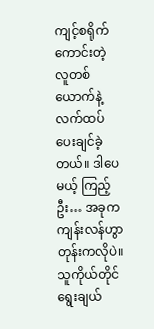ကျင့်စရိုက်ကောင်းတဲ့ လူတစ်ယောက်နဲ့ လက်ထပ်ပေးချင်ခဲ့တယ်။ ဒါပေမယ့် ကြည့်ဦး… အခုက ကျန်းလန်ဟွာတုန်းကလိုပဲ။ သူကိုယ်တိုင်ရွေးချယ်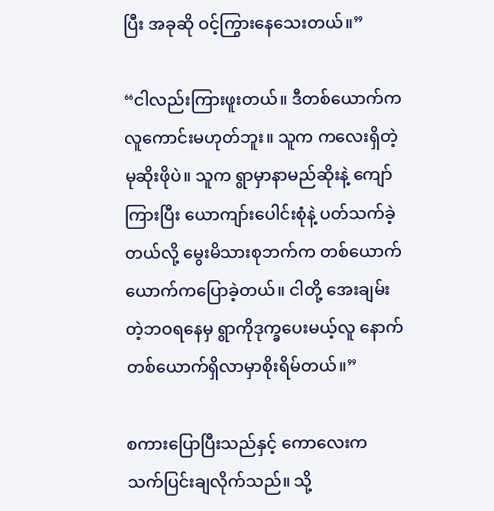ပြီး အခုဆို ဝင့်ကြွားနေသေးတယ်။”

“ငါလည်းကြားဖူးတယ်။ ဒီတစ်ယောက်က လူကောင်းမဟုတ်ဘူး။ သူက ကလေးရှိတဲ့မုဆိုးဖိုပဲ။ သူက ရွာမှာနာမည်ဆိုးနဲ့ ကျော်ကြားပြီး ယောကျာ်းပေါင်းစုံနဲ့ ပတ်သက်ခဲ့တယ်လို့ မွေးမိသားစုဘက်က တစ်ယောက်ယောက်ကပြောခဲ့တယ်။ ငါတို့ အေးချမ်းတဲ့ဘဝရနေမှ ရွာကိုဒုက္ခပေးမယ့်လူ နောက်တစ်ယောက်ရှိလာမှာစိုးရိမ်တယ်။”

စကားပြောပြီးသည်နှင့် ကောလေးက သက်ပြင်းချလိုက်သည်။ သို့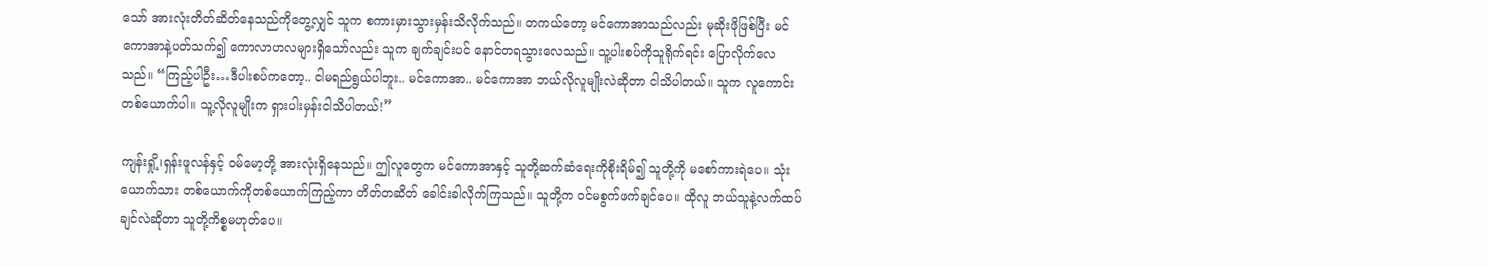သော် အားလုံးတိတ်ဆိတ်နေသည်ကိုတွေ့လျှင် သူက စကားမှားသွားမှန်းသိလိုက်သည်။ တကယ်တော့ မင်ကောအာသည်လည်း မုဆိုးဖိုဖြစ်ပြီး မင်ကောအာနဲ့ပတ်သက်၍ ကောလာဟလများရှိသော်လည်း သူက ချက်ချင်းပင် နောင်တရသွားလေသည်။ သူ့ပါးစပ်ကိုသူရိုက်ရင်း ပြောလိုက်လေသည်။ “ကြည့်ပါဦး…ဒီပါးစပ်ကတော့.. ငါမရည်ရွယ်ပါဘူး.. မင်ကောအာ.. မင်ကောအာ ဘယ်လိုလူမျိုးလဲဆိုတာ ငါသိပါတယ်။ သူက လူကောင်းတစ်ယောက်ပါ။ သူ့လိုလူမျိုးက ရှားပါးမှန်းငါသိပါတယ်!”

ကျန်းရှို့၊ရှန်းဖူလန်နှင့် ဝမ်မော့တို့ အားလုံးရှိနေသည်။ ဤလူတွေက မင်ကောအာနှင့် သူတို့ဆက်ဆံရေးကိုစိုးရိမ်၍ သူတို့ကို မစော်ကားရဲပေ။ သုံးယောက်သား တစ်ယောက်ကိုတစ်ယောက်ကြည့်ကာ တိတ်တဆိတ် ခေါင်းခါလိုက်ကြသည်။ သူတို့က ဝင်မစွက်ဖက်ချင်ပေ။ ထိုလူ ဘယ်သူနဲ့လက်ထပ်ချင်လဲဆိုတာ သူတို့ကိစ္စမဟုတ်ပေ။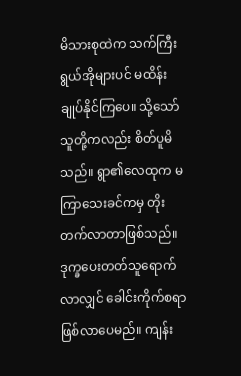မိသားစုထဲက သက်ကြီးရွယ်အိုများပင် မထိန်းချုပ်နိုင်ကြပေ။ သို့သော် သူတို့ကလည်း စိတ်ပူမိသည်။ ရွာ၏လေထုက မကြာသေးခင်ကမှ တိုးတက်လာတာဖြစ်သည်။ ဒုက္ခပေးတတ်သူရောက်လာလျှင် ခေါင်းကိုက်စရာဖြစ်လာပေမည်။ ကျန်း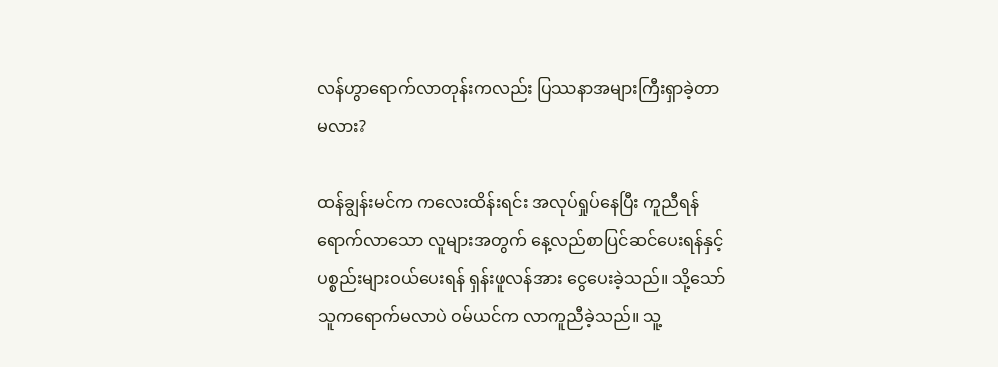လန်ဟွာရောက်လာတုန်းကလည်း ပြဿနာအများကြီးရှာခဲ့တာမလား?

ထန်ချွန်းမင်က ကလေးထိန်းရင်း အလုပ်ရှုပ်နေပြီး ကူညီရန်ရောက်လာသော လူများအတွက် နေ့လည်စာပြင်ဆင်ပေးရန်နှင့် ပစ္စည်းများဝယ်ပေးရန် ရှန်းဖူလန်အား ငွေပေးခဲ့သည်။ သို့သော် သူကရောက်မလာပဲ ဝမ်ယင်က လာကူညီခဲ့သည်။ သူ့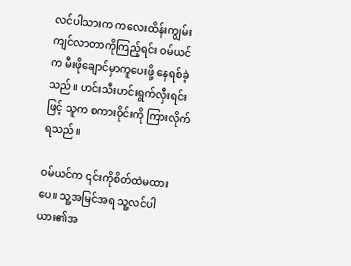လင်ပါသားက ကလေးထိန်းကျွမ်းကျင်လာတာကိုကြည့်ရင်း ဝမ်ယင်က မီးဖိုချောင်မှာကူပေးဖို့ နေရစ်ခဲ့သည်။ ဟင်းသီးဟင်းရွက်လှီးရင်းဖြင့် သူက စကားဝိုင်းကို ကြားလိုက်ရသည်။

ဝမ်ယင်က ၎င်းကိုစိတ်ထဲမထားပေ။ သူ့အမြင်အရ သူ့လင်ပါယား၏အ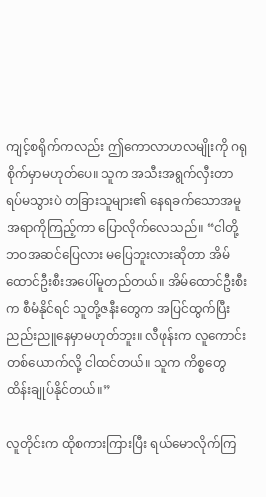ကျင့်စရိုက်ကလည်း ဤကောလာဟလမျိုးကို ဂရုစိုက်မှာမဟုတ်ပေ။ သူက အသီးအရွက်လှီးတာရပ်မသွားပဲ တခြားသူများ၏ နေရခက်သောအမူအရာကိုကြည့်ကာ ပြောလိုက်လေသည်။ “ငါတို့ဘဝအဆင်ပြေလား မပြေဘူးလားဆိုတာ အိမ်ထောင်ဦးစီးအပေါ်မူတည်တယ်။ အိမ်ထောင်ဦးစီးက စီမံနိုင်ရင် သူတို့ဇနီးတွေက အပြင်ထွက်ပြီး ညည်းညူနေမှာမဟုတ်ဘူး။ လီဖုန်းက လူကောင်းတစ်ယောက်လို့ ငါထင်တယ်။ သူက ကိစ္စတွေထိန်းချုပ်နိုင်တယ်။”

လူတိုင်းက ထိုစကားကြားပြီး ရယ်မောလိုက်ကြ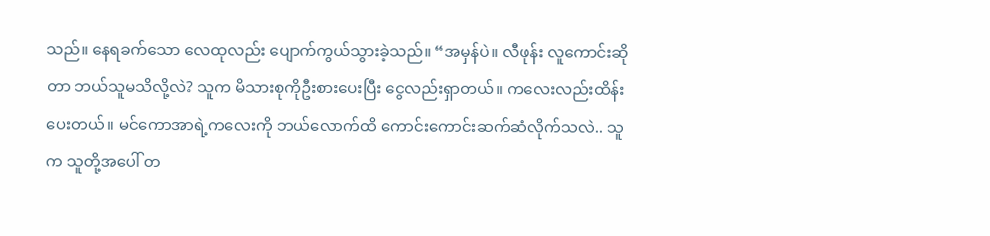သည်။ နေရခက်သော လေထုလည်း ပျောက်ကွယ်သွားခဲ့သည်။ “အမှန်ပဲ။ လီဖုန်း လူကောင်းဆိုတာ ဘယ်သူမသိလို့လဲ? သူက မိသားစုကိုဦးစားပေးပြီး ငွေလည်းရှာတယ်။ ကလေးလည်းထိန်းပေးတယ်။ မင်ကောအာရဲ့ကလေးကို ဘယ်လောက်ထိ ကောင်းကောင်းဆက်ဆံလိုက်သလဲ.. သူက သူတို့အပေါ် တ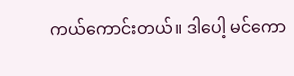ကယ်ကောင်းတယ်။ ဒါပေါ့ မင်ကော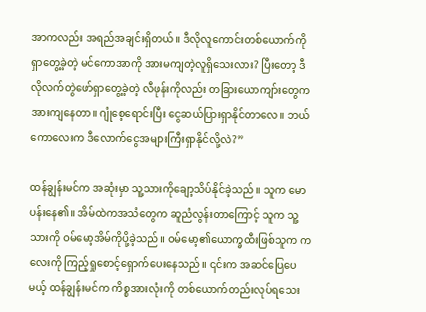အာကလည်း အရည်အချင်းရှိတယ်။ ဒီလိုလူကောင်းတစ်ယောက်ကို ရှာတွေ့ခဲ့တဲ့ မင်ကောအာကို အားမကျတဲ့လူရှိသေးလား? ပြီးတော့ ဒီလိုလက်တွဲဖော်ရှာတွေ့ခဲ့တဲ့ လီဖုန်းကိုလည်း တခြားယောကျာ်းတွေက အားကျနေတာ။ ဂျုံစေ့ရောင်းပြီး ငွေဆယ်ပြားရှာနိုင်တာလေ။ ဘယ်ကောလေးက ဒီလောက်ငွေအများကြီးရှာနိုင်လို့လဲ?”

ထန်ချွန်းမင်က အဆုံးမှာ သူ့သားကိုချော့သိပ်နိုင်ခဲ့သည်။ သူက မောပန်းနေ၏။ အိမ်ထဲကအသံတွေက ဆူညံလွန်းတာကြောင့် သူက သူ့သားကို ဝမ်မော့အိမ်ကိုပို့ခဲ့သည်။ ဝမ်မော့၏ယောက္ခထီးဖြစ်သူက ကလေးကို ကြည့်ရှုစောင့်ရှောက်ပေးနေသည်။ ၎င်းက အဆင်ပြေပေမယ့် ထန်ချွန်းမင်က ကိစ္စအားလုံးကို တစ်ယောက်တည်းလုပ်ရသေး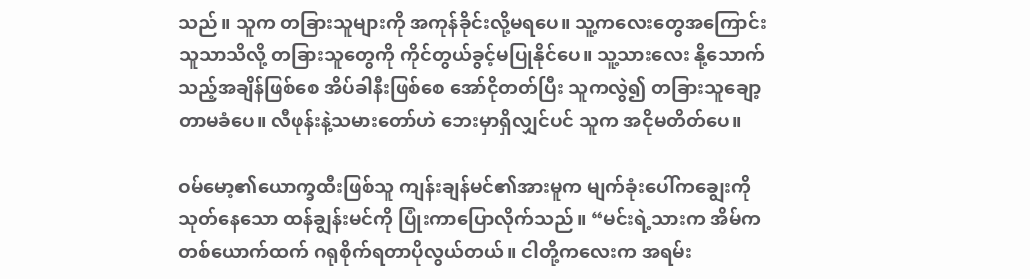သည်။ သူက တခြားသူများကို အကုန်ခိုင်းလို့မရပေ။ သူ့ကလေးတွေအကြောင်း သူသာသိလို့ တခြားသူတွေကို ကိုင်တွယ်ခွင့်မပြုနိုင်ပေ။ သူ့သားလေး နို့သောက်သည့်အချိန်ဖြစ်စေ အိပ်ခါနီးဖြစ်စေ အော်ငိုတတ်ပြီး သူကလွဲ၍ တခြားသူချော့တာမခံပေ။ လီဖုန်းနဲ့သမားတော်ဟဲ ဘေးမှာရှိလျှင်ပင် သူက အငိုမတိတ်ပေ။

ဝမ်မော့၏ယောက္ခထီးဖြစ်သူ ကျန်းချန်မင်၏အားမူက မျက်ခုံးပေါ်ကချွေးကိုသုတ်နေသော ထန်ချွန်းမင်ကို ပြုံးကာပြောလိုက်သည်။ “မင်းရဲ့သားက အိမ်ကတစ်ယောက်ထက် ဂရုစိုက်ရတာပိုလွယ်တယ်။ ငါတို့ကလေးက အရမ်း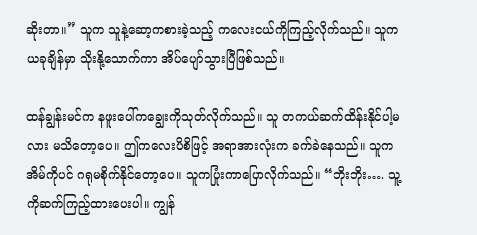ဆိုးတာ။” သူက သူနဲ့ဆော့ကစားခဲ့သည့် ကလေးငယ်ကိုကြည့်လိုက်သည်။ သူက ယခုချိန်မှာ သိုးနို့သောက်ကာ အိပ်ပျော်သွားပြီဖြစ်သည်။

ထန်ချွန်းမင်က နဖူးပေါ်ကချွေးကိုသုတ်လိုက်သည်။ သူ တကယ်ဆက်ထိန်းနိုင်ပါ့မလား မသိတော့ပေ။ ဤကလေးပိစိဖြင့် အရာအားလုံးက ခက်ခဲနေသည်။ သူက အိမ်ကိုပင် ဂရုမစိုက်နိုင်တော့ပေ။ သူကပြုံးကာပြောလိုက်သည်။ “ဘိုးဘိုး…. သူ့ကိုဆက်ကြည့်ထားပေးပါ။ ကျွန်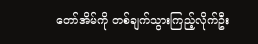တော်အိမ်ကို တစ်ချက်သွားကြည့်လိုက်ဦး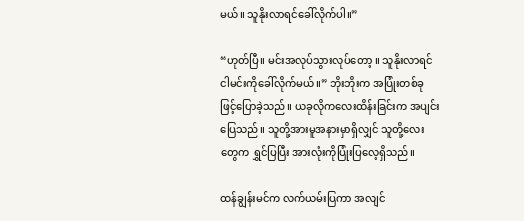မယ်။ သူနိုးလာရင်ခေါ်လိုက်ပါ။”

“ဟုတ်ပြီ။ မင်းအလုပ်သွားလုပ်တော့ ။ သူနိုးလာရင် ငါမင်းကိုခေါ်လိုက်မယ်။” ဘိုးဘိုးက အပြုံးတစ်ခုဖြင့်ပြောခဲ့သည်။ ယခုလိုကလေးထိန်းခြင်းက အပျင်းပြေသည်။ သူတို့အားမူအနားမှာရှိလျှင် သူတို့လေးတွေက ရွှင်ပြပြီး အားလုံးကိုပြုံးပြလေ့ရှိသည်။

ထန်ချွန်းမင်က လက်ယမ်းပြကာ အလျင်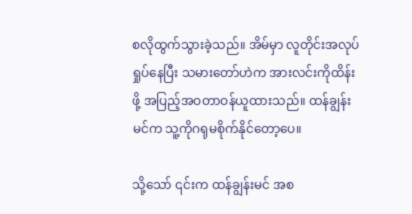စလိုထွက်သွားခဲ့သည်။ အိမ်မှာ လူတိုင်းအလုပ်ရှုပ်နေပြီး သမားတော်ဟဲက အားလင်းကိုထိန်းဖို့ အပြည့်အဝတာဝန်ယူထားသည်။ ထန်ချွန်းမင်က သူ့ကိုဂရုမစိုက်နိုင်တော့ပေ။

သို့သော် ၎င်းက ထန်ချွန်းမင် အစ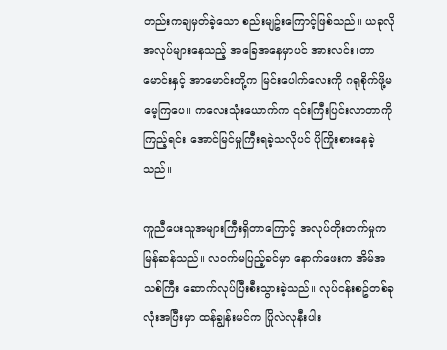တည်းကချမှတ်ခဲ့သော စည်းမျဥ်းကြောင့်ဖြစ်သည်။ ယခုလိုအလုပ်များနေသည့် အခြေအနေမှာပင် အားလင်း၊တာမောင်းနှင့် အာမောင်းတို့က မြင်းပေါက်လေးကို ဂရုစိုက်ဖို့မမေ့ကြပေ။ ကလေးသုံးယောက်က ၎င်းကြီးပြင်းလာတာကိုကြည့်ရင်း အောင်မြင်မှုကြီးရခဲ့သလိုပင် ပိုကြိုးစားနေခဲ့သည်။

ကူညီပေးသူအများကြီးရှိတာကြောင့် အလုပ်တိုးတက်မှုကမြန်ဆန်သည်။ လဝက်မပြည့်ခင်မှာ နောက်ဖေးက အိမ်အသစ်ကြီး ဆောက်လုပ်ပြီးစီးသွားခဲ့သည်။ လုပ်ငန်းစဥ်တစ်ခုလုံးအပြီးမှာ ထန်ချွန်းမင်က ပြိုလဲလုနီးပါး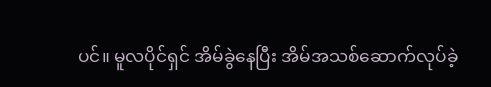ပင်။ မူလပိုင်ရှင် အိမ်ခွဲနေပြီး အိမ်အသစ်ဆောက်လုပ်ခဲ့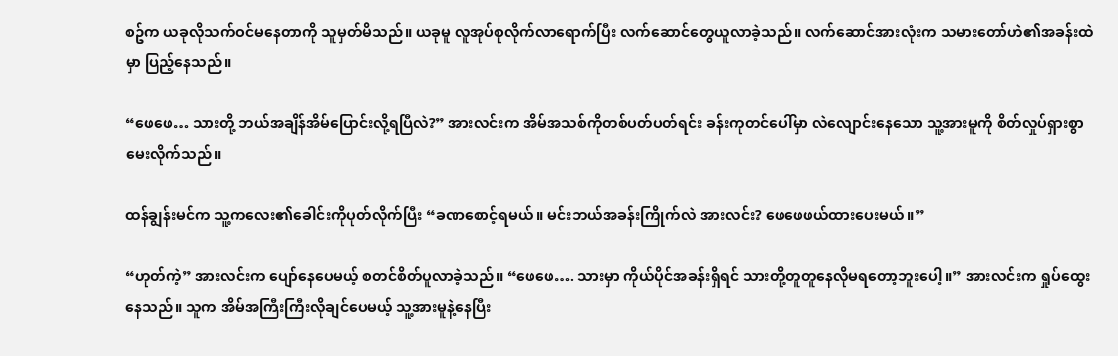စဥ်က ယခုလိုသက်ဝင်မနေတာကို သူမှတ်မိသည်။ ယခုမူ လူအုပ်စုလိုက်လာရောက်ပြီး လက်ဆောင်တွေယူလာခဲ့သည်။ လက်ဆောင်အားလုံးက သမားတော်ဟဲ၏အခန်းထဲမှာ ပြည့်နေသည်။

“ဖေဖေ… သားတို့ ဘယ်အချိန်အိမ်ပြောင်းလို့ရပြီလဲ?” အားလင်းက အိမ်အသစ်ကိုတစ်ပတ်ပတ်ရင်း ခန်းကုတင်ပေါ်မှာ လဲလျောင်းနေသော သူ့အားမူကို စိတ်လှုပ်ရှားစွာမေးလိုက်သည်။

ထန်ချွန်းမင်က သူ့ကလေး၏ခေါင်းကိုပုတ်လိုက်ပြီး “ခဏစောင့်ရမယ်။ မင်းဘယ်အခန်းကြိုက်လဲ အားလင်း? ဖေဖေဖယ်ထားပေးမယ်။”

“ဟုတ်ကဲ့” အားလင်းက ပျော်နေပေမယ့် စတင်စိတ်ပူလာခဲ့သည်။ “ဖေဖေ…. သားမှာ ကိုယ်ပိုင်အခန်းရှိရင် သားတို့တူတူနေလိုမရတော့ဘူးပေါ့။” အားလင်းက ရှုပ်ထွေးနေသည်။ သူက အိမ်အကြီးကြီးလိုချင်ပေမယ့် သူ့အားမူနဲ့နေပြီး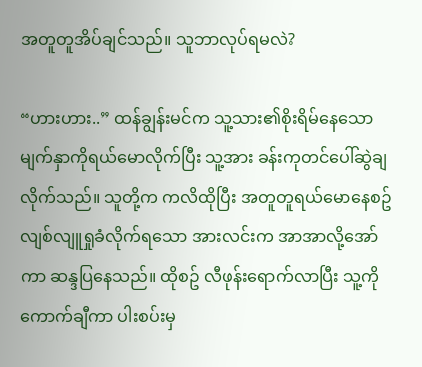အတူတူအိပ်ချင်သည်။ သူဘာလုပ်ရမလဲ?

“ဟားဟား..” ထန်ချွန်းမင်က သူ့သား၏စိုးရိမ်နေသော မျက်နှာကိုရယ်မောလိုက်ပြီး သူ့အား ခန်းကုတင်ပေါ်ဆွဲချလိုက်သည်။ သူတို့က ကလိထိုပြီး အတူတူရယ်မောနေစဥ် လျစ်လျူရှုခံလိုက်ရသော အားလင်းက အာအာလို့အော်ကာ ဆန္ဒပြနေသည်။ ထိုစဥ် လီဖုန်းရောက်လာပြီး သူ့ကိုကောက်ချီကာ ပါးစပ်းမှ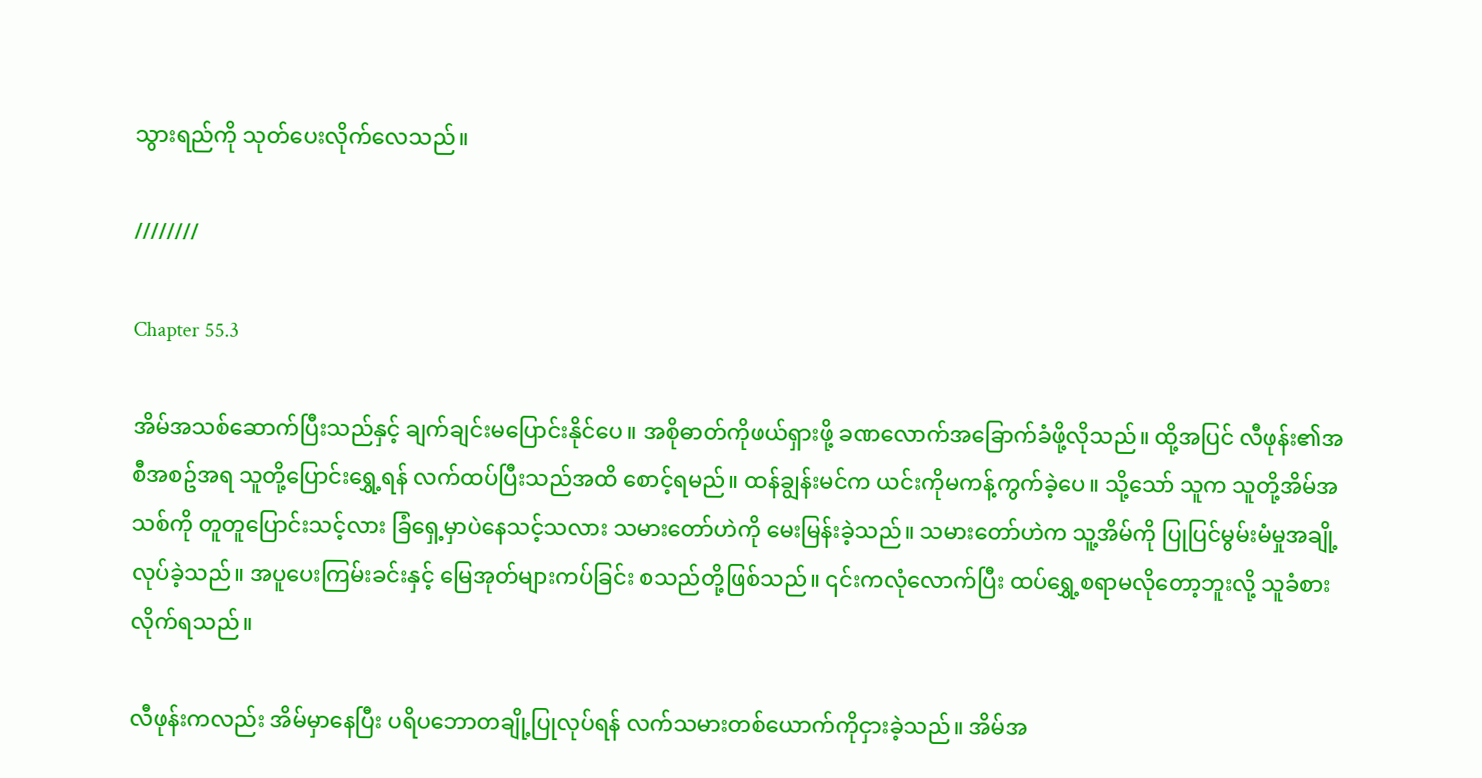သွားရည်ကို သုတ်ပေးလိုက်လေသည်။

////////

Chapter 55.3

အိမ်အသစ်ဆောက်ပြီးသည်နှင့် ချက်ချင်းမပြောင်းနိုင်ပေ။ အစိုဓာတ်ကိုဖယ်ရှားဖို့ ခဏလောက်အခြောက်ခံဖို့လိုသည်။ ထို့အပြင် လီဖုန်း၏အစီအစဥ်အရ သူတို့ပြောင်းရွှေ့ရန် လက်ထပ်ပြီးသည်အထိ စောင့်ရမည်။ ထန်ချွန်းမင်က ယင်းကိုမကန့်ကွက်ခဲ့ပေ။ သို့သော် သူက သူတို့အိမ်အသစ်ကို တူတူပြောင်းသင့်လား ခြံရှေ့မှာပဲနေသင့်သလား သမားတော်ဟဲကို မေးမြန်းခဲ့သည်။ သမားတော်ဟဲက သူ့အိမ်ကို ပြုပြင်မွမ်းမံမှုအချို့လုပ်ခဲ့သည်။ အပူပေးကြမ်းခင်းနှင့် မြေအုတ်များကပ်ခြင်း စသည်တို့ဖြစ်သည်။ ၎င်းကလုံလောက်ပြီး ထပ်ရွှေ့စရာမလိုတော့ဘူးလို့ သူခံစားလိုက်ရသည်။

လီဖုန်းကလည်း အိမ်မှာနေပြီး ပရိပဘောတချို့ပြုလုပ်ရန် လက်သမားတစ်ယောက်ကိုငှားခဲ့သည်။ အိမ်အ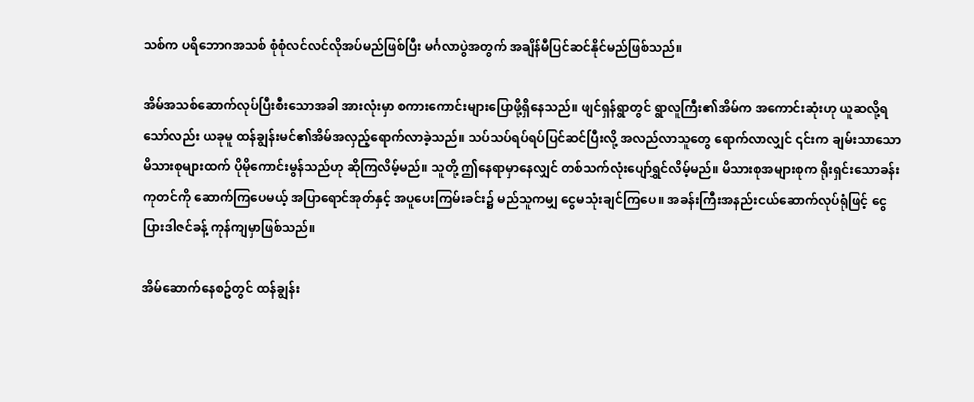သစ်က ပရိဘောဂအသစ် စုံစုံလင်လင်လိုအပ်မည်ဖြစ်ပြီး မင်္ဂလာပွဲအတွက် အချိန်မီပြင်ဆင်နိုင်မည်ဖြစ်သည်။

အိမ်အသစ်ဆောက်လုပ်ပြီးစီးသောအခါ အားလုံးမှာ စကားကောင်းများပြောဖို့ရှိနေသည်။ ဖျင်ရှန်ရွာတွင် ရွာလူကြီး၏အိမ်က အကောင်းဆုံးဟု ယူဆလို့ရသော်လည်း ယခုမူ ထန်ချွန်းမင်၏အိမ်အလှည့်ရောက်လာခဲ့သည်။ သပ်သပ်ရပ်ရပ်ပြင်ဆင်ပြီးလို့ အလည်လာသူတွေ ရောက်လာလျှင် ၎င်းက ချမ်းသာသောမိသားစုများထက် ပိုမိုကောင်းမွန်သည်ဟု ဆိုကြလိမ့်မည်။ သူတို့ ဤနေရာမှာနေလျှင် တစ်သက်လုံးပျော်ရွှင်လိမ့်မည်။ မိသားစုအများစုက ရိုးရှင်းသောခန်းကုတင်ကို ဆောက်ကြပေမယ့် အပြာရောင်အုတ်နှင့် အပူပေးကြမ်းခင်း၌ မည်သူကမျှ ငွေမသုံးချင်ကြပေ။ အခန်းကြီးအနည်းငယ်ဆောက်လုပ်ရုံဖြင့် ငွေပြားဒါဇင်ခန့် ကုန်ကျမှာဖြစ်သည်။

အိမ်ဆောက်နေစဥ်တွင် ထန်ချွန်း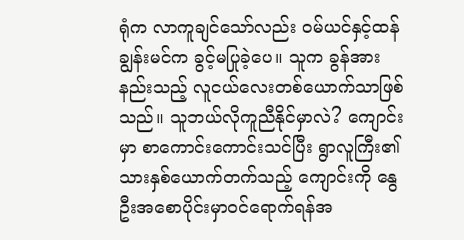ရုံက လာကူချင်သော်လည်း ဝမ်ယင်နှင့်ထန်ချွန်းမင်က ခွင့်မပြုခဲ့ပေ။ သူက ခွန်အားနည်းသည့် လူငယ်လေးတစ်ယောက်သာဖြစ်သည်။ သူဘယ်လိုကူညီနိုင်မှာလဲ? ကျောင်းမှာ စာကောင်းကောင်းသင်ပြီး ရွာလူကြီး၏သားနှစ်ယောက်တက်သည့် ကျောင်းကို နွေဦးအစောပိုင်းမှာဝင်ရောက်ရန်အ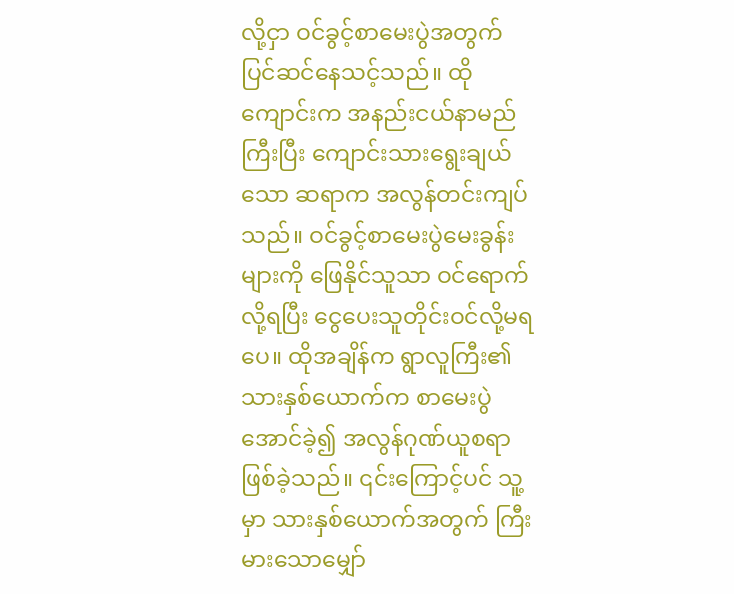လို့ငှာ ဝင်ခွင့်စာမေးပွဲအတွက် ပြင်ဆင်နေသင့်သည်။ ထိုကျောင်းက အနည်းငယ်နာမည်ကြီးပြီး ကျောင်းသားရွေးချယ်သော ဆရာက အလွန်တင်းကျပ်သည်။ ဝင်ခွင့်စာမေးပွဲမေးခွန်းများကို ဖြေနိုင်သူသာ ဝင်ရောက်လို့ရပြီး ငွေပေးသူတိုင်းဝင်လို့မရပေ။ ထိုအချိန်က ရွာလူကြီး၏သားနှစ်ယောက်က စာမေးပွဲအောင်ခဲ့၍ အလွန်ဂုဏ်ယူစရာဖြစ်ခဲ့သည်။ ၎င်းကြောင့်ပင် သူ့မှာ သားနှစ်ယောက်အတွက် ကြီးမားသောမျှော်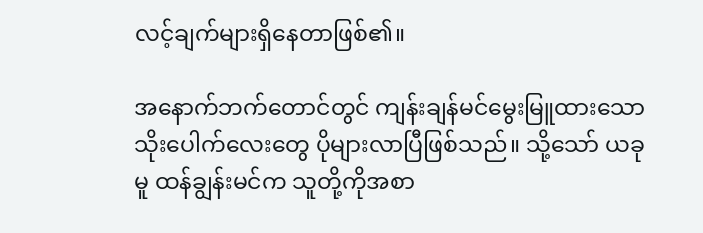လင့်ချက်များရှိနေတာဖြစ်၏။

အနောက်ဘက်တောင်တွင် ကျန်းချန်မင်မွေးမြူထားသော သိုးပေါက်လေးတွေ ပိုများလာပြီဖြစ်သည်။ သို့သော် ယခုမူ ထန်ချွန်းမင်က သူတို့ကိုအစာ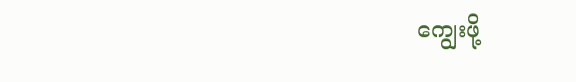ကျွေးဖို့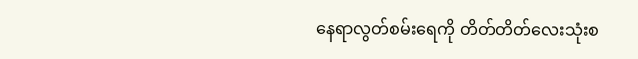နေရာလွတ်စမ်းရေကို တိတ်တိတ်လေးသုံးစ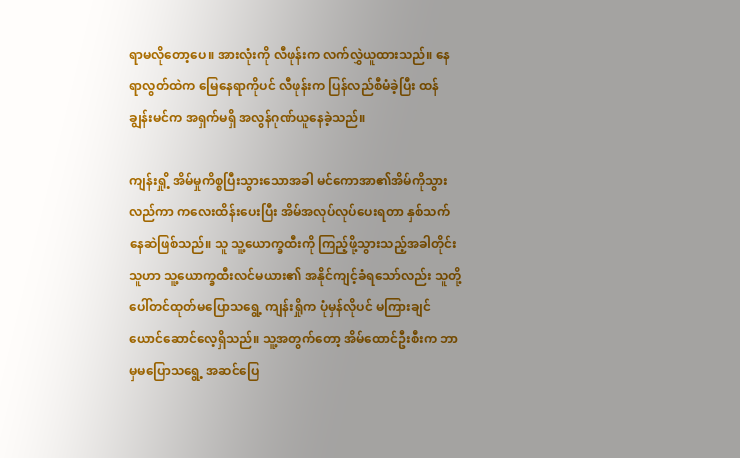ရာမလိုတော့ပေ။ အားလုံးကို လီဖုန်းက လက်လွှဲယူထားသည်။ နေရာလွတ်ထဲက မြေနေရာကိုပင် လီဖုန်းက ပြန်လည်စီမံခဲ့ပြီး ထန်ချွန်းမင်က အရှက်မရှိ အလွန်ဂုဏ်ယူနေခဲ့သည်။

ကျန်းရှို့ အိမ်မှုကိစ္စပြီးသွားသောအခါ မင်ကောအာ၏အိမ်ကိုသွားလည်ကာ ကလေးထိန်းပေးပြီး အိမ်အလုပ်လုပ်ပေးရတာ နှစ်သက်နေဆဲဖြစ်သည်။ သူ သူ့ယောက္ခထီးကို ကြည့်ဖို့သွားသည့်အခါတိုင်း သူဟာ သူ့ယောက္ခထီးလင်မယား၏ အနိုင်ကျင့်ခံရသော်လည်း သူတို့ပေါ်တင်ထုတ်မပြောသရွေ့ ကျန်းရှိုက ပုံမှန်လိုပင် မကြားချင်ယောင်ဆောင်လေ့ရှိသည်။ သူ့အတွက်တော့ အိမ်ထောင်ဦးစီးက ဘာမှမပြောသရွေ့ အဆင်ပြေ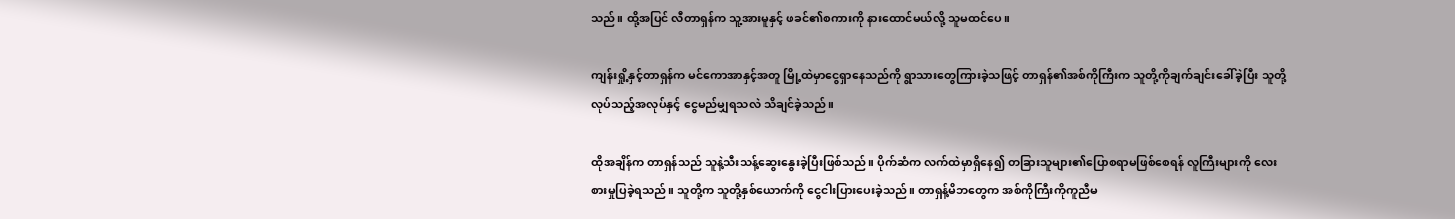သည်။ ထို့အပြင် လီတာရှန်က သူ့အားမူနှင့် ဖခင်၏စကားကို နားထောင်မယ်လို့ သူမထင်ပေ။

ကျန်းရှို့နှင့်တာရှန်က မင်ကောအာနှင့်အတူ မြို့ထဲမှာငွေရှာနေသည်ကို ရွာသားတွေကြားခဲ့သဖြင့် တာရှန်၏အစ်ကိုကြီးက သူတို့ကိုချက်ချင်းခေါ်ခဲ့ပြီး သူတို့လုပ်သည့်အလုပ်နှင့် ငွေမည်မျှရသလဲ သိချင်ခဲ့သည်။

ထိုအချိန်က တာရှန်သည် သူနဲ့သီးသန့်ဆွေးနွေးခဲ့ပြီးဖြစ်သည်။ ပိုက်ဆံက လက်ထဲမှာရှိနေ၍ တခြားသူများ၏ပြောစရာမဖြစ်စေရန် လူကြီးများကို လေးစားမှုပြခဲ့ရသည်။ သူတို့က သူတို့နှစ်ယောက်ကို ငွေငါးပြားပေးခဲ့သည်။ တာရှန့်မိဘတွေက အစ်ကိုကြီးကိုကူညီမ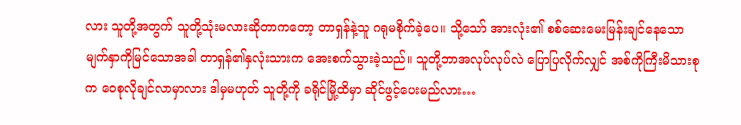လား သူတို့အတွက် သူတို့သုံးမလားဆိုတာကတော့ တာရှန်နဲ့သူ ဂရုမစိုက်ခဲ့ပေ။ သို့သော် အားလုံး၏ စစ်ဆေးမေးမြန်းချင်နေသော မျက်နှာကိုမြင်သောအခါ တာရှန်၏နှလုံးသားက အေးစက်သွားခဲ့သည်။ သူတို့ဘာအလုပ်လုပ်လဲ ပြောပြလိုက်လျှင် အစ်ကိုကြီးမိသားစုက ဝေစုလိုချင်လာမှာလား ဒါမှမဟုတ် သူတို့ကို ခရိုင်မြို့ထိမှာ ဆိုင်ဖွင့်ပေးမည်လား…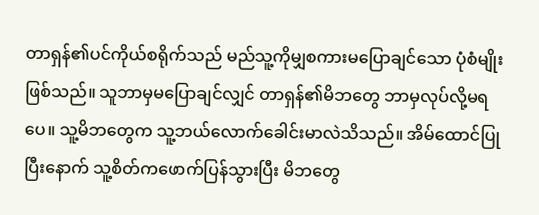တာရှန်၏ပင်ကိုယ်စရိုက်သည် မည်သူ့ကိုမျှစကားမပြောချင်သော ပုံစံမျိုးဖြစ်သည်။ သူဘာမှမပြောချင်လျှင် တာရှန်၏မိဘတွေ ဘာမှလုပ်လို့မရပေ။ သူ့မိဘတွေက သူ့ဘယ်လောက်ခေါင်းမာလဲသိသည်။ အိမ်ထောင်ပြုပြီးနောက် သူ့စိတ်ကဖောက်ပြန်သွားပြီး မိဘတွေ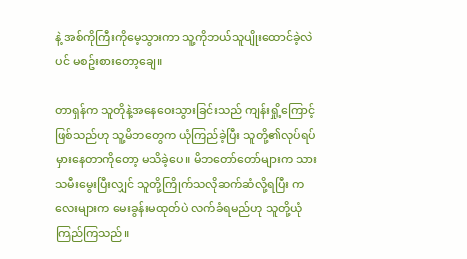နဲ့ အစ်ကိုကြီးကိုမေ့သွားကာ သူ့ကိုဘယ်သူပျိုးထောင်ခဲ့လဲပင် မစဥ်းစားတော့ချေ။

တာရှန်က သူတိုနဲ့အနေဝေးသွားခြင်းသည် ကျန်းရှို့ကြောင့်ဖြစ်သည်ဟု သူ့မိဘတွေက ယုံကြည်ခဲ့ပြီး သူတို့၏လုပ်ရပ်မှားနေတာကိုတော့ မသိခဲ့ပေ။ မိဘတော်တော်များက သားသမီးမွေးပြီးလျှင် သူတို့ကြိုက်သလိုဆက်ဆံလို့ရပြီး ကလေးများက မေးခွန်းမထုတ်ပဲ လက်ခံရမည်ဟု သူတို့ယုံကြည်ကြသည်။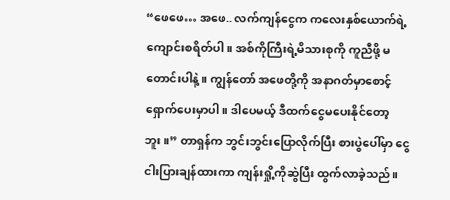“ဖေဖေ… အဖေ.. လက်ကျန်ငွေက ကလေးနှစ်ယောက်ရဲ့ကျောင်းစရိတ်ပါ။ အစ်ကိုကြီးရဲ့မိသားစုကို ကူညီဖို့ မတောင်းပါနဲ့။ ကျွန်တော် အဖေတို့ကို အနာဂတ်မှာစောင့်ရှောက်ပေးမှာပါ။ ဒါပေမယ့် ဒီထက်ငွေမပေးနိုင်တော့ဘူး။” တာရှန်က ဘွင်းဘွင်းပြောလိုက်ပြီး စားပွဲပေါ်မှာ ငွေငါးပြားချန်ထားကာ ကျန်းရှို့ကိုဆွဲပြီး ထွက်လာခဲ့သည်။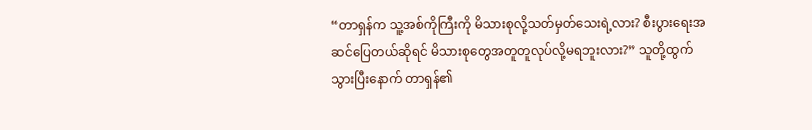“တာရှန်က သူ့အစ်ကိုကြီးကို မိသားစုလို့သတ်မှတ်သေးရဲ့လား? စီးပွားရေးအဆင်ပြေတယ်ဆိုရင် မိသားစုတွေအတူတူလုပ်လို့မရဘူးလား?” သူတို့ထွက်သွားပြီးနောက် တာရှန်၏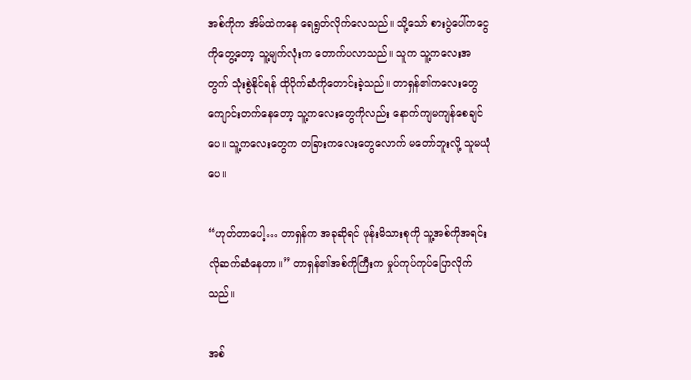အစ်ကိုက အိမ်ထဲကနေ ရေရွတ်လိုက်လေသည်။ သို့သော် စားပွဲပေါ်ကငွေကိုတွေ့တော့ သူ့မျက်လုံးက တောက်ပလာသည်။ သူက သူ့ကလေးအတွက် သုံးစွဲနိုင်ရန် ထိုပိုက်ဆံကိုတောင်းခဲ့သည်။ တာရှန်၏ကလေးတွေ ကျောင်းတက်နေတော့ သူ့ကလေးတွေကိုလည်း နောက်ကျမကျန်စေချင်ပေ။ သူ့ကလေးတွေက တခြားကလေးတွေလောက် မတော်ဘူးလို့ သူမယုံပေ။

“ဟုတ်တာပေါ့… တာရှန်က အခုဆိုရင် ဖုန်းမိသားစုကို သူ့အစ်ကိုအရင်းလိုဆက်ဆံနေတာ။” တာရှန်၏အစ်ကိုကြီးက မှုပ်ကုပ်ကုပ်ပြောလိုက်သည်။

အစ်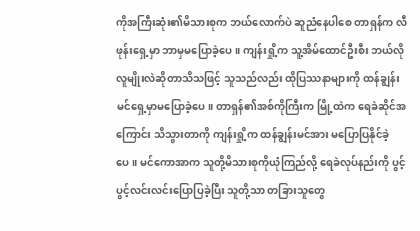ကိုအကြီးဆုံး၏မိသားစုက ဘယ်လောက်ပဲ ဆူညံနေပါစေ တာရှန်က လီဖုန်းရှေ့မှာ ဘာမှမပြောခဲ့ပေ။ ကျန်းရှို့က သူ့အိမ်ထောင်ဦးစီး ဘယ်လိုလူမျိုးလဲဆိုတာသိသဖြင့် သူသည်လည်း ထိုပြဿနာများကို ထန်ချွန်းမင်ရှေ့မှာမပြောခဲ့ပေ။ တာရှန်၏အစ်ကိုကြီးက မြို့ထဲက ရေခဲဆိုင်အကြောင်း သိသွားတာကို ကျန်းရှို့က ထန်ချွန်းမင်အား မပြောပြနိုင်ခဲ့ပေ။ မင်ကောအာက သူတို့မိသားစုကိုယုံကြည်လို့ ရေခဲလုပ်နည်းကို ပွင့်ပွင့်လင်းလင်းပြောပြခဲ့ပြီး သူတို့သာ တခြားသူတွေ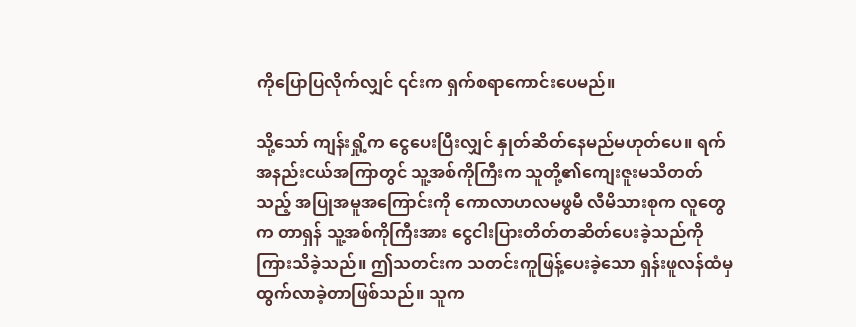ကိုပြောပြလိုက်လျှင် ၎င်းက ရှက်စရာကောင်းပေမည်။

သို့သော် ကျန်းရှို့က ငွေပေးပြီးလျှင် နှုတ်ဆိတ်နေမည်မဟုတ်ပေ။ ရက်အနည်းငယ်အကြာတွင် သူ့အစ်ကိုကြီးက သူတို့၏ကျေးဇူးမသိတတ်သည့် အပြုအမူအကြောင်းကို ကောလာဟလမဖွမီ လီမိသားစုက လူတွေက တာရှန် သူ့အစ်ကိုကြီးအား ငွေငါးပြားတိတ်တဆိတ်ပေးခဲ့သည်ကို ကြားသိခဲ့သည်။ ဤသတင်းက သတင်းကူဖြန့်ပေးခဲ့သော ရှန်းဖူလန်ထံမှ ထွက်လာခဲ့တာဖြစ်သည်။ သူက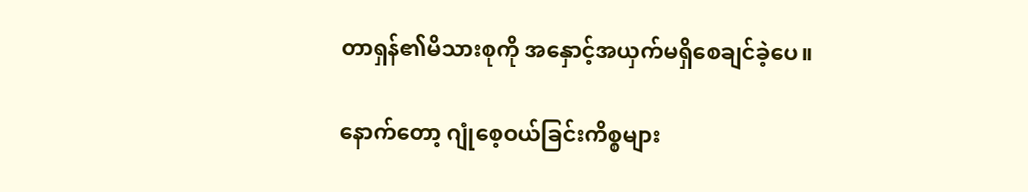တာရှန်၏မိသားစုကို အနှောင့်အယှက်မရှိစေချင်ခဲ့ပေ။

နောက်တော့ ဂျုံစေ့ဝယ်ခြင်းကိစ္စများ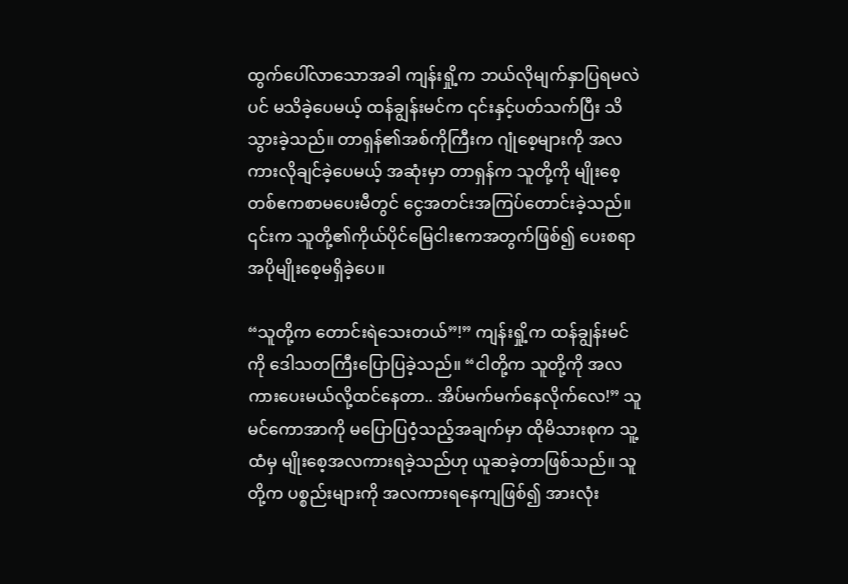ထွက်ပေါ်လာသောအခါ ကျန်းရှို့က ဘယ်လိုမျက်နှာပြရမလဲပင် မသိခဲ့ပေမယ့် ထန်ချွန်းမင်က ၎င်းနှင့်ပတ်သက်ပြီး သိသွားခဲ့သည်။ တာရှန်၏အစ်ကိုကြီးက ဂျုံစေ့များကို အလကားလိုချင်ခဲ့ပေမယ့် အဆုံးမှာ တာရှန်က သူတို့ကို မျိုးစေ့တစ်ဧကစာမပေးမီတွင် ငွေအတင်းအကြပ်တောင်းခဲ့သည်။ ၎င်းက သူတို့၏ကိုယ်ပိုင်မြေငါးဧကအတွက်ဖြစ်၍ ပေးစရာအပိုမျိုးစေ့မရှိခဲ့ပေ။

“သူတို့က တောင်းရဲသေးတယ်”!” ကျန်းရှို့က ထန်ချွန်းမင်ကို ဒေါသတကြီးပြောပြခဲ့သည်။ “ငါတို့က သူတို့ကို အလကားပေးမယ်လို့ထင်နေတာ.. အိပ်မက်မက်နေလိုက်လေ!” သူ မင်ကောအာကို မပြောပြဝံ့သည့်အချက်မှာ ထိုမိသားစုက သူ့ထံမှ မျိုးစေ့အလကားရခဲ့သည်ဟု ယူဆခဲ့တာဖြစ်သည်။ သူတို့က ပစ္စည်းများကို အလကားရနေကျဖြစ်၍ အားလုံး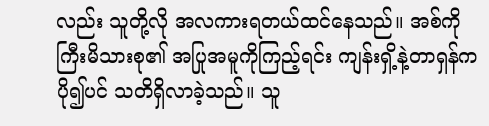လည်း သူတို့လို အလကားရတယ်ထင်နေသည်။ အစ်ကိုကြီးမိသားစု၏ အပြုအမူကိုကြည့်ရင်း ကျန်းရှိ့နဲ့တာရှန်က ပို၍ပင် သတိရှိလာခဲ့သည်။ သူ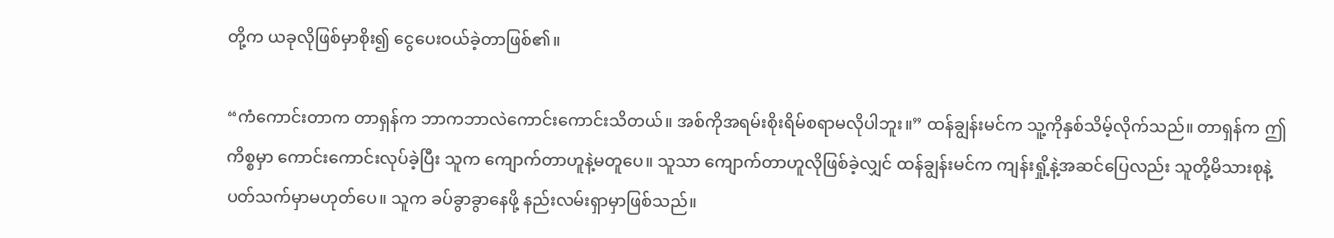တို့က ယခုလိုဖြစ်မှာစိုး၍ ငွေပေးဝယ်ခဲ့တာဖြစ်၏။

“ကံကောင်းတာက တာရှန်က ဘာကဘာလဲကောင်းကောင်းသိတယ်။ အစ်ကိုအရမ်းစိုးရိမ်စရာမလိုပါဘူး။” ထန်ချွန်းမင်က သူ့ကိုနှစ်သိမ့်လိုက်သည်။ တာရှန်က ဤကိစ္စမှာ ကောင်းကောင်းလုပ်ခဲ့ပြီး သူက ကျောက်တာဟူနဲ့မတူပေ။ သူသာ ကျောက်တာဟူလိုဖြစ်ခဲ့လျှင် ထန်ချွန်းမင်က ကျန်းရှို့နဲ့အဆင်ပြေလည်း သူတို့မိသားစုနဲ့ ပတ်သက်မှာမဟုတ်ပေ။ သူက ခပ်ခွာခွာနေဖို့ နည်းလမ်းရှာမှာဖြစ်သည်။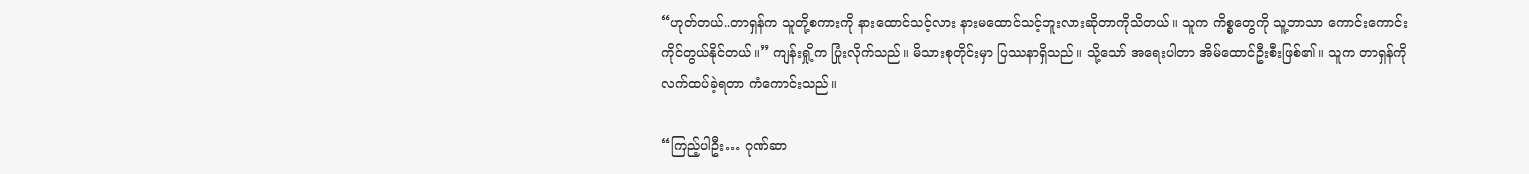“ဟုတ်တယ်..တာရှန်က သူတို့စကားကို နားထောင်သင့်လား နားမထောင်သင့်ဘူးလားဆိုတာကိုသိတယ်။ သူက ကိစ္စတွေကို သူ့ဘာသာ ကောင်းကောင်းကိုင်တွယ်နိုင်တယ်။” ကျန်းရှို့က ပြုံးလိုက်သည်။ မိသားစုတိုင်းမှာ ပြဿနာရှိသည်။ သို့သော် အရေးပါတာ အိမ်ထောင်ဦးစီးဖြစ်၏။ သူက တာရှန်ကိုလက်ထပ်ခဲ့ရတာ ကံကောင်းသည်။

“ကြည့်ပါဦး… ဂုဏ်ဆာ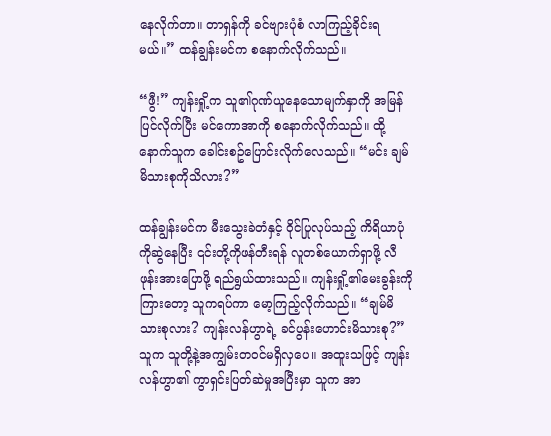နေလိုက်တာ။ တာရှန်ကို ခင်ဗျားပုံစံ လာကြည့်ခိုင်းရမယ်။” ထန်ချွန်းမင်က စနောက်လိုက်သည်။

“ဖွီ!” ကျန်းရှို့က သူ၏ဂုဏ်ယူနေသောမျက်နှာကို အမြန်ပြင်လိုက်ပြီး မင်ကောအာကို စနောက်လိုက်သည်။ ထို့နောက်သူက ခေါင်းစဥ်ပြောင်းလိုက်လေသည်။ “မင်း ချမ်မိသားစုကိုသိလား?”

ထန်ချွန်းမင်က မီးသွေးခဲတံနှင့် ဝိုင်ပြုလုပ်သည့် ကိရိယာပုံကိုဆွဲနေပြီး ၎င်းတို့ကိုဖန်တီးရန် လူတစ်ယောက်ရှာဖို့ လီဖုန်းအားပြောဖို့ ရည်ရွယ်ထားသည်။ ကျန်းရှို့၏မေးခွန်းကိုကြားတော့ သူကရပ်ကာ မော့ကြည့်လိုက်သည်။ “ချမ်မိသားစုလား? ကျန်းလန်ဟွာရဲ့ ခင်ပွန်းဟောင်းမိသားစု?” သူက သူတို့နဲ့အကျွမ်းတဝင်မရှိလှပေ။ အထူးသဖြင့် ကျန်းလန်ဟွာ၏ ကွာရှင်းပြတ်ဆဲမှုအပြီးမှာ သူက အာ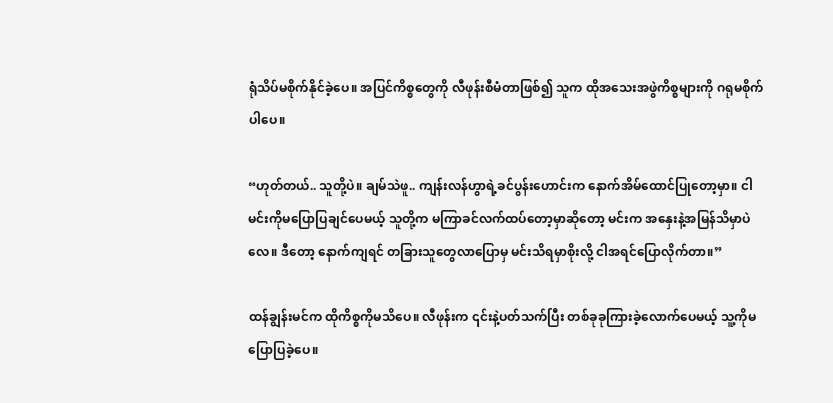ရုံသိပ်မစိုက်နိုင်ခဲ့ပေ။ အပြင်ကိစ္စတွေကို လီဖုန်းစီမံတာဖြစ်၍ သူက ထိုအသေးအဖွဲကိစ္စများကို ဂရုမစိုက်ပါပေ။

“ဟုတ်တယ်.. သူတို့ပဲ။ ချမ်သဲဖူ.. ကျန်းလန်ဟွာရဲ့ခင်ပွန်းဟောင်းက နောက်အိမ်ထောင်ပြုတော့မှာ။ ငါမင်းကိုမပြောပြချင်ပေမယ့် သူတို့က မကြာခင်လက်ထပ်တော့မှာဆိုတော့ မင်းက အနှေးနဲ့အမြန်သိမှာပဲလေ။ ဒီတော့ နောက်ကျရင် တခြားသူတွေလာပြောမှ မင်းသိရမှာစိုးလို့ ငါအရင်ပြောလိုက်တာ။”

ထန်ချွန်းမင်က ထိုကိစ္စကိုမသိပေ။ လီဖုန်းက ၎င်းနဲ့ပတ်သက်ပြီး တစ်ခုခုကြားခဲ့လောက်ပေမယ့် သူ့ကိုမပြောပြခဲ့ပေ။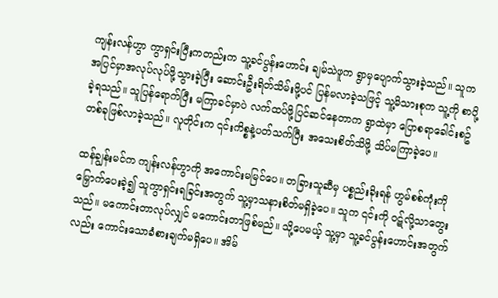ကျန်းလန်ဟွာ ကွာရှင်းပြီးကတည်းက သူ့ခင်ပွန်းဟောင်း ချမ်သဲဖူက ရွာမှပျောက်သွားခဲ့သည်။ သူက အပြင်မှာအလုပ်လုပ်ဖို့သွားခဲ့ပြီး ဆောင်းဦးရိတ်သိမ်းဖို့ပင် ပြန်မလာခဲ့သဖြင့် သူ့မိသားစုက သူ့ကို စာပို့ခဲ့ရသည်။ သူပြန်ရောက်ပြီး မကြာခင်မှာပဲ လက်ထပ်ဖို့ပြင်ဆင်နေတာက ရွာထဲမှာ ပြောစရာခေါင်းစဥ်တစ်ခုဖြစ်လာခဲ့သည်။ လူတိုင်းက ၎င်းကိစ္စနဲ့ပတ်သက်ပြီး အသေးစိတ်သိဖို့ သိပ်မကြာခဲ့ပေ။

ထန်ချွန်းမင်က ကျန်းလန်ဟွာကို အကောင်းမမြင်ပေ။ တခြားသူဆီမှ ပစ္စည်းခိုးရန် ဟွမ်စစ်ကုံးကိုမြှောက်ပေးခဲ့၍ သူကွာရှင်းရခြင်းအတွက် သူ့မှာသနားစိတ်မရှိခဲ့ပေ။ သူက ၎င်းကို ဝဋ်လို့သာတွေးသည်။ မကောင်းတာလုပ်လျှင် မကောင်းတာဖြစ်မည်။ သို့ပေမယ့် သူ့မှာ သူ့ခင်ပွန်းဟောင်းအတွက်လည်း ကောင်းသောခံစားချက်မရှိပေ။ အိမ်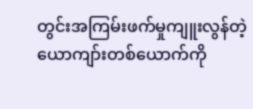တွင်းအကြမ်းဖက်မှုကျူးလွန်တဲ့ ယောကျာ်းတစ်ယောက်ကို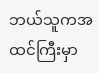ဘယ်သူကအထင်ကြီးမှာ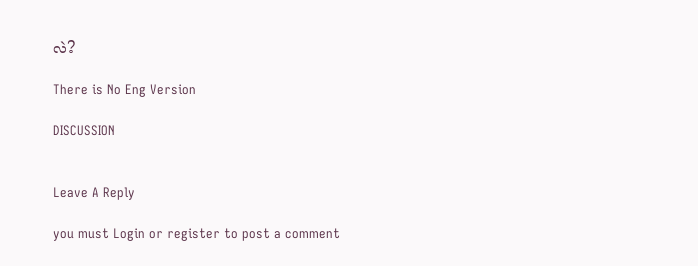လဲ?

There is No Eng Version

DISCUSSION


Leave A Reply

you must Login or register to post a comment